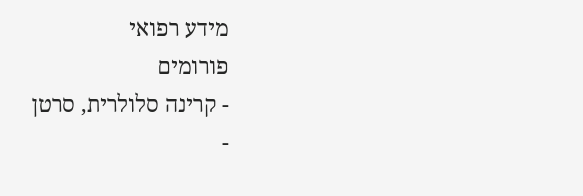מידע רפואי
פורומים
- קרינה סלולרית, סרטן
-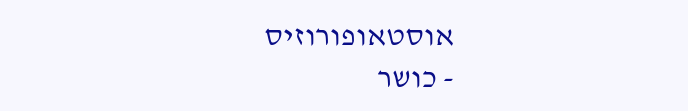אוסטאופורוזיס
- כושר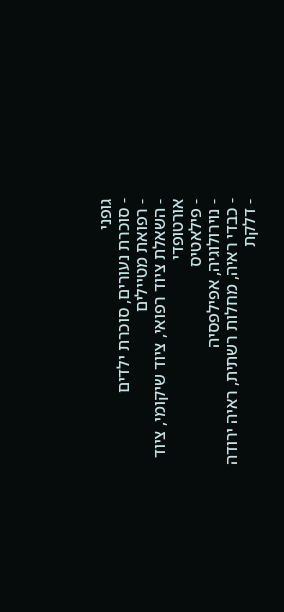גופני
- סוכרת נעורים, סוכרת ילדים
- רפואת מטיילים
- השאלת ציוד רפואי, ציוד שיקומי, ציוד אורטופדי
- פילאטיס
- נוירולוגיה, אפילפסיה
- כבדי ראיה, מחלות רשתית, ראיה ירודה
- דלקת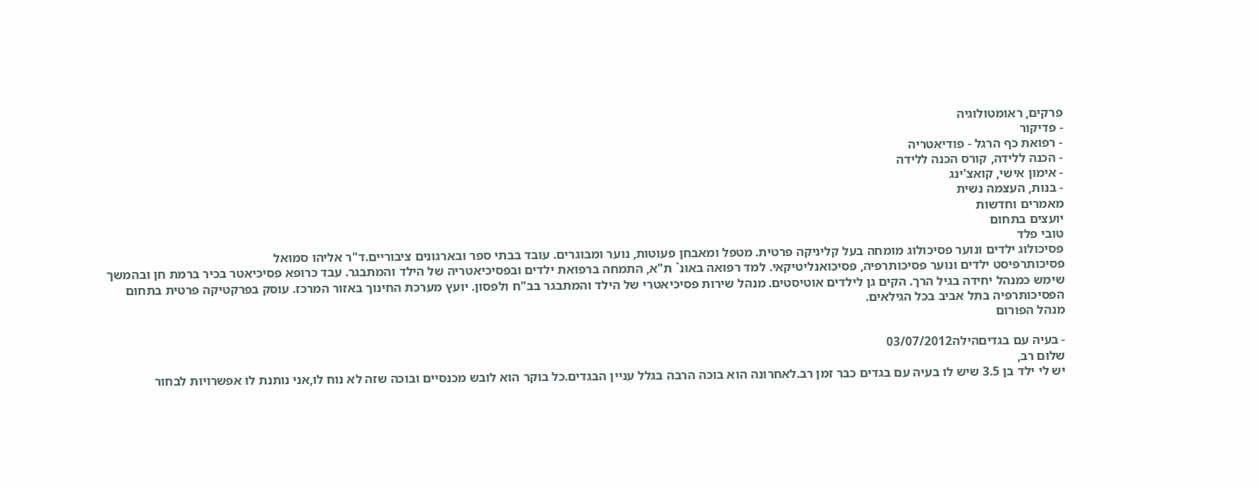פרקים, ראומטולוגיה
- פדיקור
- רפואת כף הרגל - פודיאטריה
- הכנה ללידה, קורס הכנה ללידה
- אימון אישי, קואצ'ינג
- בנות, העצמה נשית
מאמרים וחדשות
יועצים בתחום
טובי פלד
פסיכולוג ילדים ונוער פסיכולוג מומחה בעל קליניקה פרטית. מטפל ומאבחן פעוטות, נוער ומבוגרים. עובד בבתי ספר ובארגונים ציבוריים.ד"ר אליהו סמואל
פסיכותרפיסט ילדים ונוער פסיכותרפיה, פסיכואנליטיקאי. למד רפואה באונ` ת"א, התמחה ברפואת ילדים ובפסיכיאטריה של הילד והמתבגר. עבד כרופא פסיכיאטר בכיר ברמת חן ובהמשך שימש כמנהל יחידה בגיל הרך. הקים גן לילדים אוטיסטים. מנהל שירות פסיכיאטרי של הילד והמתבגר בב"ח ולפסון. יועץ מערכת החינוך באזור המרכז. עוסק בפרקטיקה פרטית בתחום הפסיכותרפיה בתל אביב בכל הגילאים.
מנהל הפורום

- בעיה עם בגדיםהילה03/07/2012
שלום רב,
יש לי ילד בן 3.5 שיש לו בעיה עם בגדים כבר זמן רב.לאחרונה הוא בוכה הרבה בגלל עניין הבגדים.כל בוקר הוא לובש מכנסיים ובוכה שזה לא נוח לו,אני נותנת לו אפשרויות לבחור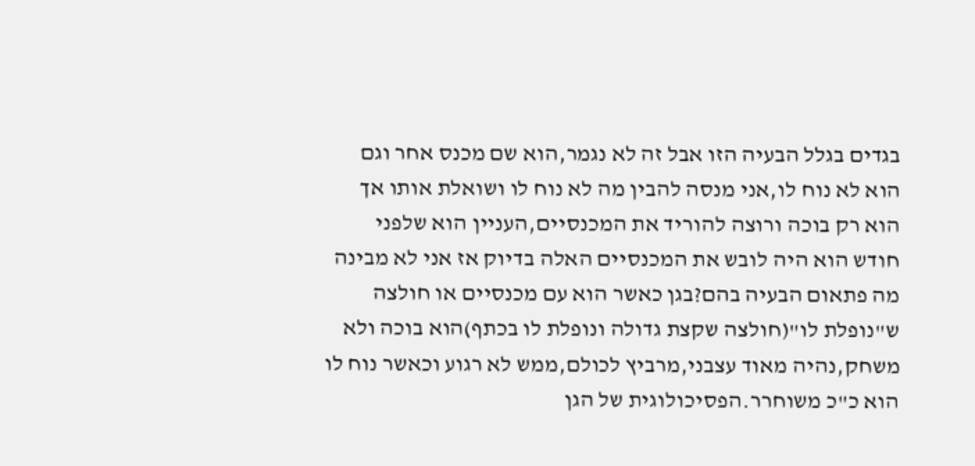בגדים בגלל הבעיה הזו אבל זה לא נגמר,הוא שם מכנס אחר וגם הוא לא נוח לו,אני מנסה להבין מה לא נוח לו ושואלת אותו אך הוא רק בוכה ורוצה להוריד את המכנסיים,העניין הוא שלפני חודש הוא היה לובש את המכנסיים האלה בדיוק אז אני לא מבינה מה פתאום הבעיה בהם?בגן כאשר הוא עם מכנסיים או חולצה ש"נופלת לו"(חולצה שקצת גדולה ונופלת לו בכתף)הוא בוכה ולא משחק,נהיה מאוד עצבני,מרביץ לכולם,ממש לא רגוע וכאשר נוח לו הוא כ"כ משוחרר.הפסיכולוגית של הגן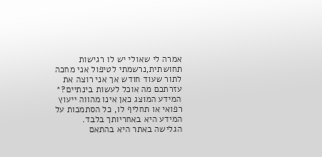אמרה לי שאולי יש לו רגישות תחושתית,נרשמתי לטיפול אני מחכה לתור שעוד חודש אך אני רוצה את עזרתכם מה אוכל לעשות בינתיים?* המידע המוצג כאן אינו מהווה ייעוץ רפואי או תחליף לו, כל הסתמכות על המידע היא באחריותך בלבד. הגלישה באתר היא בהתאם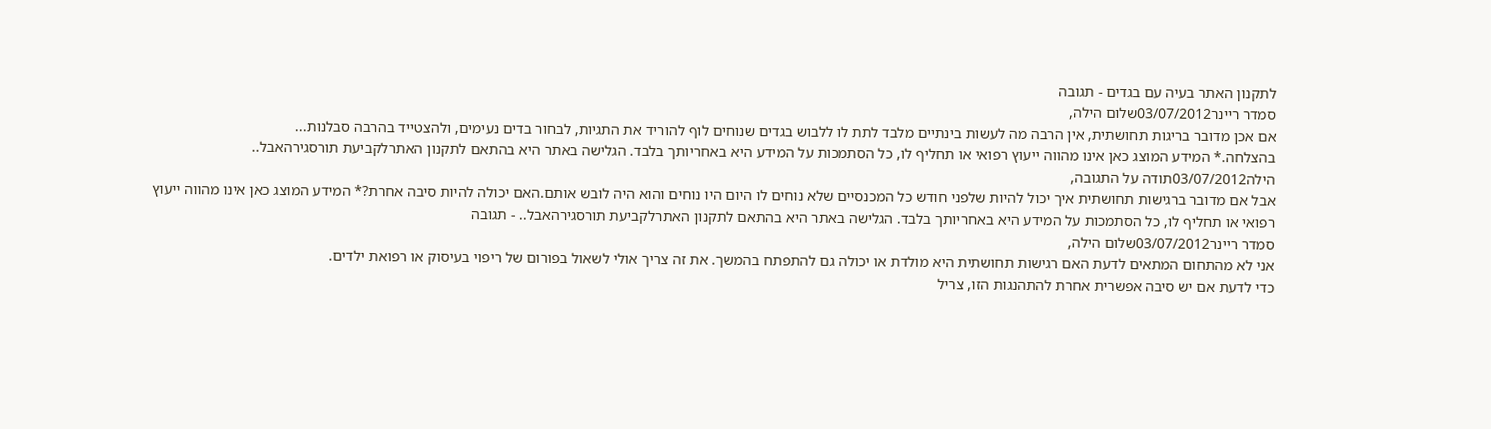לתקנון האתר בעיה עם בגדים - תגובה
סמדר ריינר03/07/2012שלום הילה,
אם אכן מדובר בריגות תחושתית, אין הרבה מה לעשות בינתיים מלבד לתת לו ללבוש בגדים שנוחים לוף להוריד את התגיות, לבחור בדים נעימים, ולהצטייד בהרבה סבלנות...
בהצלחה.* המידע המוצג כאן אינו מהווה ייעוץ רפואי או תחליף לו, כל הסתמכות על המידע היא באחריותך בלבד. הגלישה באתר היא בהתאם לתקנון האתרלקביעת תורסגירהאבל..
הילה03/07/2012תודה על התגובה,
אבל אם מדובר ברגישות תחושתית איך יכול להיות שלפני חודש כל המכנסיים שלא נוחים לו היום היו נוחים והוא היה לובש אותם.האם יכולה להיות סיבה אחרת?* המידע המוצג כאן אינו מהווה ייעוץ רפואי או תחליף לו, כל הסתמכות על המידע היא באחריותך בלבד. הגלישה באתר היא בהתאם לתקנון האתרלקביעת תורסגירהאבל.. - תגובה
סמדר ריינר03/07/2012שלום הילה,
אני לא מהתחום המתאים לדעת האם רגישות תחושתית היא מולדת או יכולה גם להתפתח בהמשך. את זה צריך אולי לשאול בפורום של ריפוי בעיסוק או רפואת ילדים.
כדי לדעת אם יש סיבה אפשרית אחרת להתהנגות הזו, צריל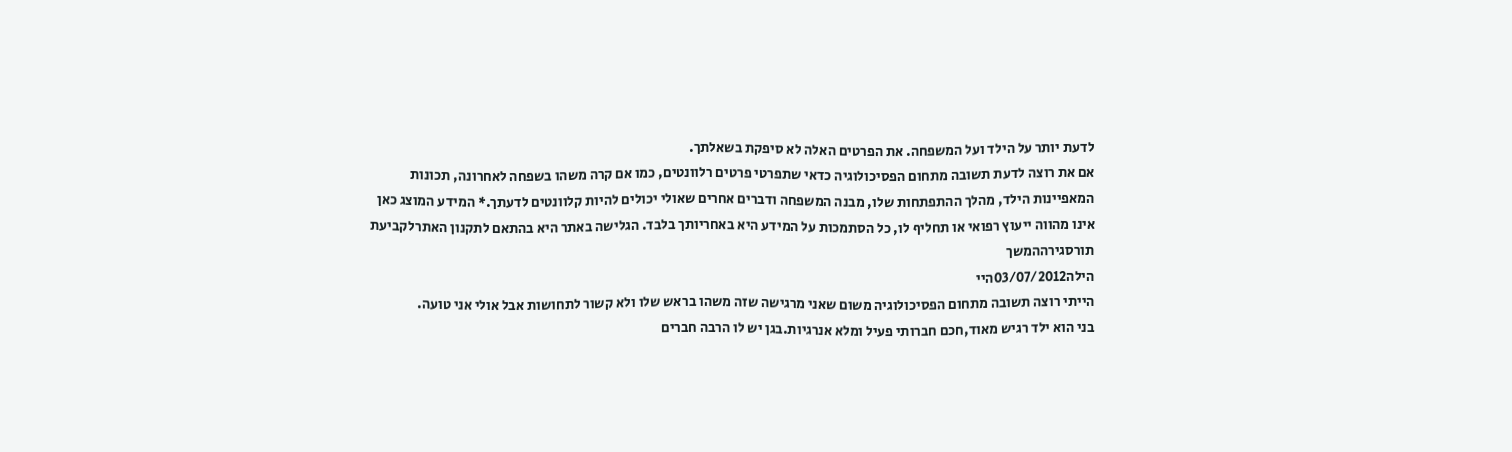לדעת יותר על הילד ועל המשפחה. את הפרטים האלה לא סיפקת בשאלתך.
אם את רוצה לדעת תשובה מתחום הפסיכולוגיה כדאי שתפרטי פרטים רלוונטים, כמו אם קרה משהו בשפחה לאחרונה, תכונות המאפיינות הילד, מהלך ההתפתחות שלו, מבנה המשפחה ודברים אחרים שאולי יכולים להיות קלוונטים לדעתך.* המידע המוצג כאן אינו מהווה ייעוץ רפואי או תחליף לו, כל הסתמכות על המידע היא באחריותך בלבד. הגלישה באתר היא בהתאם לתקנון האתרלקביעת תורסגירההמשך
הילה03/07/2012היי
הייתי רוצה תשובה מתחום הפסיכולוגיה משום שאני מרגישה שזה משהו בראש שלו ולא קשור לתחושות אבל אולי אני טועה.
בני הוא ילד רגיש מאוד,חכם חברותי פעיל ומלא אנרגיות.בגן יש לו הרבה חברים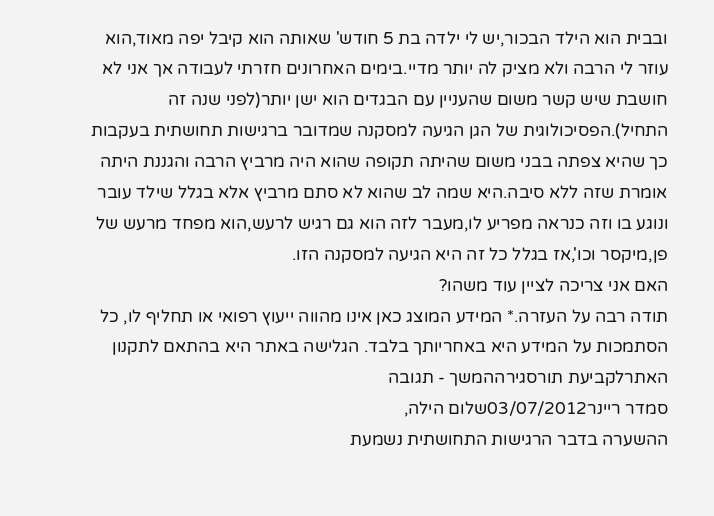ובבית הוא הילד הבכור,יש לי ילדה בת 5 חודש' שאותה הוא קיבל יפה מאוד,הוא עוזר לי הרבה ולא מציק לה יותר מדיי.בימים האחרונים חזרתי לעבודה אך אני לא חושבת שיש קשר משום שהעניין עם הבגדים הוא ישן יותר(לפני שנה זה התחיל).הפסיכולוגית של הגן הגיעה למסקנה שמדובר ברגישות תחושתית בעקבות כך שהיא צפתה בבני משום שהיתה תקופה שהוא היה מרביץ הרבה והגננת היתה אומרת שזה ללא סיבה.היא שמה לב שהוא לא סתם מרביץ אלא בגלל שילד עובר ונוגע בו וזה כנראה מפריע לו,מעבר לזה הוא גם רגיש לרעש,הוא מפחד מרעש של פן,מיקסר וכו',אז בגלל כל זה היא הגיעה למסקנה הזו.
האם אני צריכה לציין עוד משהו?
תודה רבה על העזרה.* המידע המוצג כאן אינו מהווה ייעוץ רפואי או תחליף לו, כל הסתמכות על המידע היא באחריותך בלבד. הגלישה באתר היא בהתאם לתקנון האתרלקביעת תורסגירההמשך - תגובה
סמדר ריינר03/07/2012שלום הילה,
ההשערה בדבר הרגישות התחושתית נשמעת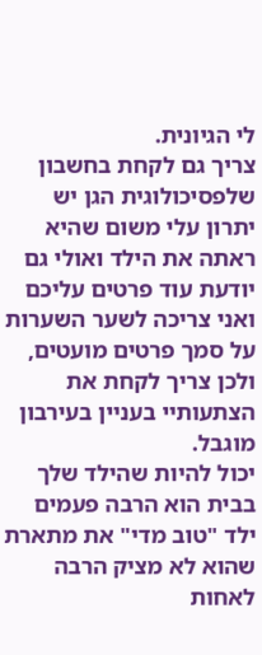לי הגיונית.
צריך גם לקחת בחשבון שלפסיכולוגית הגן יש יתרון עלי משום שהיא ראתה את הילד ואולי גם יודעת עוד פרטים עליכם ואני צריכה לשער השערות על סמך פרטים מועטים, ולכן צריך לקחת את הצתעותיי בעניין בעירבון מוגבל.
יכול להיות שהילד שלך בבית הוא הרבה פעמים ילד "טוב מדי" את מתארת שהוא לא מציק הרבה לאחות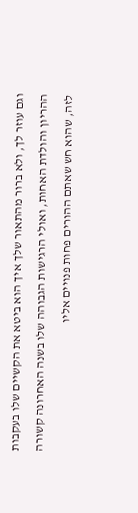וגם עוזר לך, ולא ברור מהתאור שלך איך הוא ביטא את הקשיים שלו בעקבות ההריון והולדת האחות, ואולי הרגישות הגבוהה שלו בשנה האחרונה קשורה לזה, שהוא חש שאתם ההורים פחות פנויים אליו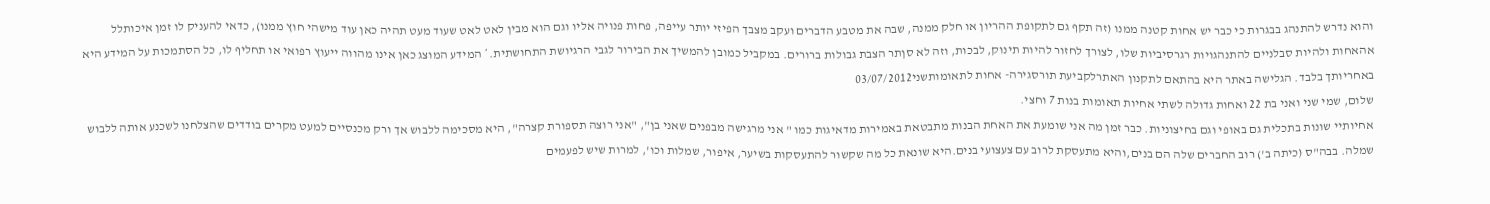והוא נדרש להתנהג בבגרות כי כבר יש אחות קטנה ממנו (זה תקף גם לתקופת ההריון או חלק ממנה, שבה את מטבע הדברים ועקב מצבך הפיזי יותר עייפה, פחות פנויה אליו וגם הוא מבין לאט לאט שעוד מעט תהיה כאן עוד מישהי חוץ ממנו), כדאי להעניק לו זמן איכותלל אהאחות ולהיות סבלניים להתנהגויות רגרסיביות שלו, לצורך לחזור להיות תינוק, לבכות, וזה לא סןתר הצבת גבולות ברורים. במקביל כמובן להמשיך את הבירור לגבי הרגיושת התחושתית.* המידע המוצג כאן אינו מהווה ייעוץ רפואי או תחליף לו, כל הסתמכות על המידע היא באחריותך בלבד. הגלישה באתר היא בהתאם לתקנון האתרלקביעת תורסגירה- אחות לתאומותשני03/07/2012
שלום, שמי שני ואני בת 22 ואחות גדולה לשתי אחיות תאומות בנות 7 וחצי.
אחיותיי שונות בתכלית גם באופי וגם בחיצוניות. כבר זמן מה אני שומעת את האחת הבנות מתבטאת באמירות מדאיגות כמו " אני מרגישה מבפנים שאני בן", "אני רוצה תספורת קצרה", היא מסכימה ללבוש אך ורק מכנסיים למעט מקרים בודדים שהצלחנו לשכנע אותה ללבוש שמלה. בבה"ס (כיתה ב') רוב החברים שלה הם בנים,והיא מתעסקת לרוב עם צעצועי בנים.היא שונאת כל מה שקשור להתעסקות בשיער, איפור, שמלות וכו', למרות שיש לפעמים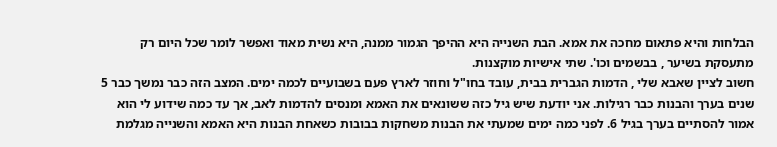הבלחות והיא פתאום מחכה את אמא. הבת השנייה היא ההיפך הגמור ממנה, היא נשית מאוד ואפשר לומר שכל היום רק מתעסקת בשיער , בבשמים וכו'. שתי אישיות מוקצנות.
חשוב לציין שאבא שלי , הדמות הגברית בבית, עובד בחו"ל וחוזר לארץ פעם בשבועיים לכמה ימים. המצב הזה כבר נמשך כבר 5 שנים בערך והבנות כבר רגילות. אני יודעת שיש גיל כזה ששונאים את האמא ומנסים להדמות לאב, אך עד כמה שידוע לי הוא אמור להסתיים בערך בגיל 6. לפני כמה ימים שמעתי את הבנות משחקות בבובות כשאחת הבנות היא האמא והשנייה מגלמת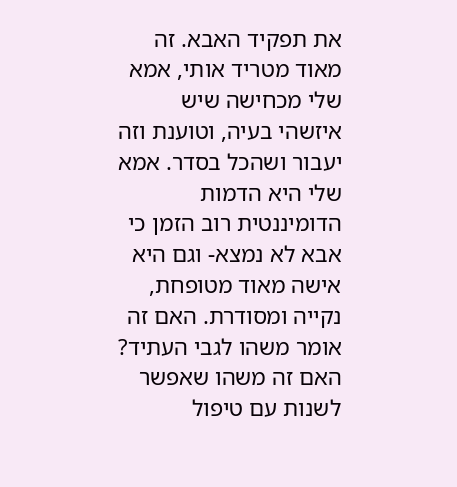את תפקיד האבא. זה מאוד מטריד אותי, אמא שלי מכחישה שיש איזשהי בעיה, וטוענת וזה יעבור ושהכל בסדר. אמא שלי היא הדמות הדומיננטית רוב הזמן כי אבא לא נמצא- וגם היא אישה מאוד מטופחת, נקייה ומסודרת. האם זה אומר משהו לגבי העתיד? האם זה משהו שאפשר לשנות עם טיפול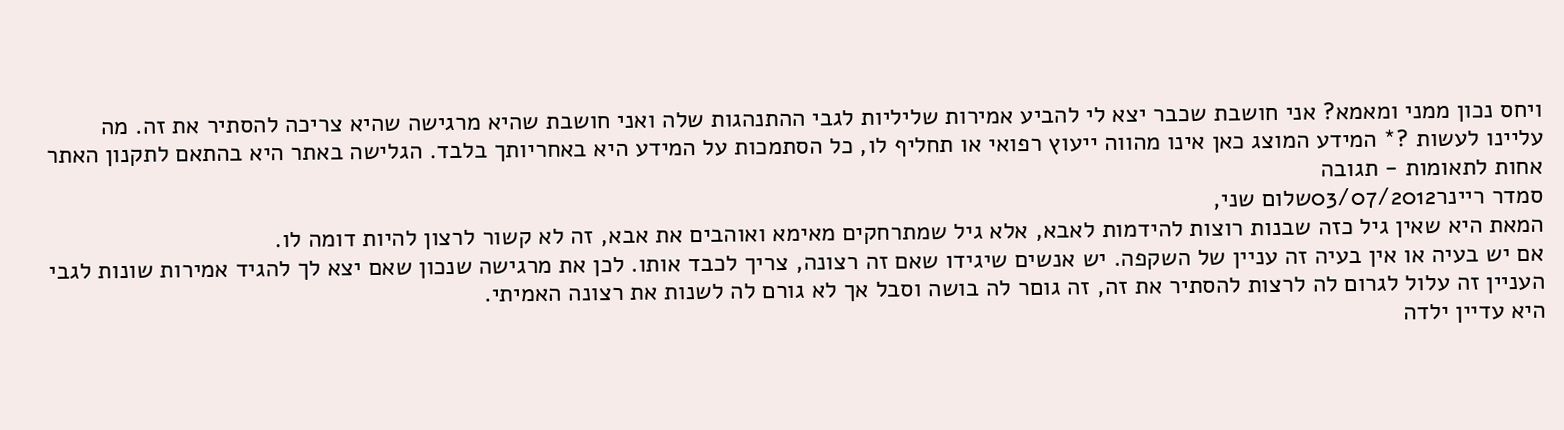ויחס נכון ממני ומאמא? אני חושבת שכבר יצא לי להביע אמירות שליליות לגבי ההתנהגות שלה ואני חושבת שהיא מרגישה שהיא צריכה להסתיר את זה. מה עליינו לעשות ?* המידע המוצג כאן אינו מהווה ייעוץ רפואי או תחליף לו, כל הסתמכות על המידע היא באחריותך בלבד. הגלישה באתר היא בהתאם לתקנון האתר אחות לתאומות - תגובה
סמדר ריינר03/07/2012שלום שני,
המאת היא שאין גיל כזה שבנות רוצות להידמות לאבא, אלא גיל שמתרחקים מאימא ואוהבים את אבא, זה לא קשור לרצון להיות דומה לו.
אם יש בעיה או אין בעיה זה עניין של השקפה. יש אנשים שיגידו שאם זה רצונה, צריך לכבד אותו. לכן את מרגישה שנכון שאם יצא לך להגיד אמירות שונות לגבי העניין זה עלול לגרום לה לרצות להסתיר את זה, זה גוםר לה בושה וסבל אך לא גורם לה לשנות את רצונה האמיתי.
היא עדיין ילדה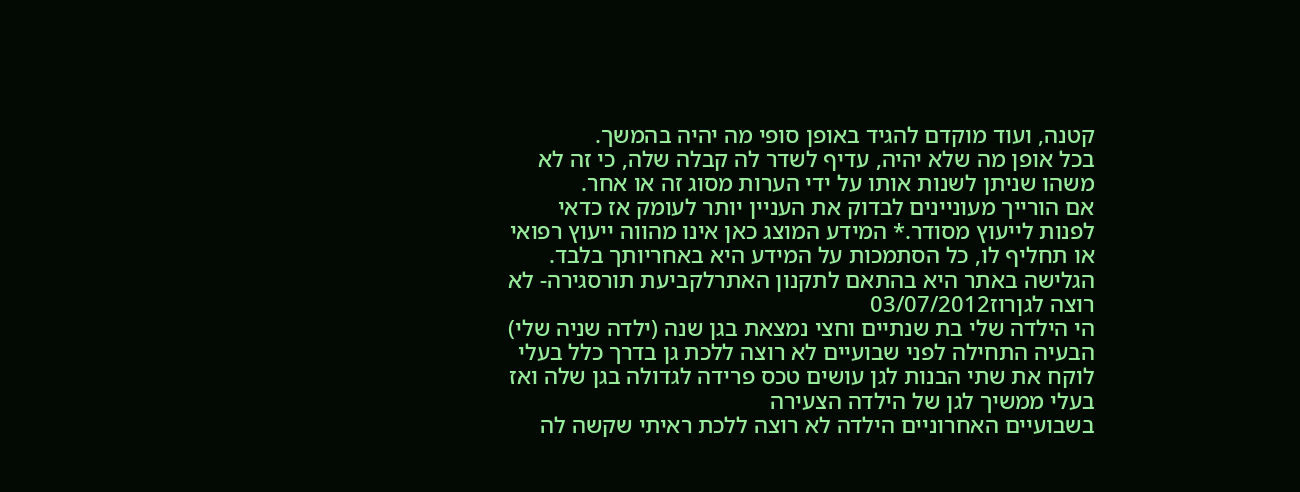קטנה, ועוד מוקדם להגיד באופן סופי מה יהיה בהמשך.
בכל אופן מה שלא יהיה, עדיף לשדר לה קבלה שלה, כי זה לא משהו שניתן לשנות אותו על ידי הערות מסוג זה או אחר.
אם הורייך מעוניינים לבדוק את העניין יותר לעומק אז כדאי לפנות לייעוץ מסודר.* המידע המוצג כאן אינו מהווה ייעוץ רפואי או תחליף לו, כל הסתמכות על המידע היא באחריותך בלבד. הגלישה באתר היא בהתאם לתקנון האתרלקביעת תורסגירה- לא רוצה לגןרוז03/07/2012
הי הילדה שלי בת שנתיים וחצי נמצאת בגן שנה (ילדה שניה שלי) הבעיה התחילה לפני שבועיים לא רוצה ללכת גן בדרך כלל בעלי לוקח את שתי הבנות לגן עושים טכס פרידה לגדולה בגן שלה ואז בעלי ממשיך לגן של הילדה הצעירה
בשבועיים האחרוניים הילדה לא רוצה ללכת ראיתי שקשה לה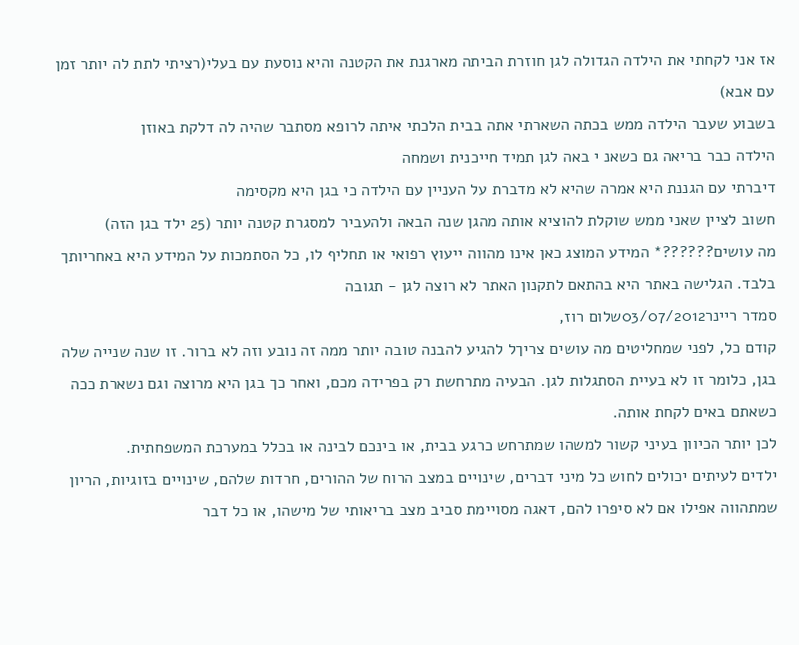אז אני לקחתי את הילדה הגדולה לגן חוזרת הביתה מארגנת את הקטנה והיא נוסעת עם בעלי(רציתי לתת לה יותר זמן עם אבא)
בשבוע שעבר הילדה ממש בכתה השארתי אתה בבית הלכתי איתה לרופא מסתבר שהיה לה דלקת באוזן
הילדה כבר בריאה גם כשאנ י באה לגן תמיד חייכנית ושמחה
דיברתי עם הגננת היא אמרה שהיא לא מדברת על העניין עם הילדה כי בגן היא מקסימה
חשוב לציין שאני ממש שוקלת להוציא אותה מהגן שנה הבאה ולהעביר למסגרת קטנה יותר (25 ילד בגן הזה)
מה עושים??????* המידע המוצג כאן אינו מהווה ייעוץ רפואי או תחליף לו, כל הסתמכות על המידע היא באחריותך בלבד. הגלישה באתר היא בהתאם לתקנון האתר לא רוצה לגן - תגובה
סמדר ריינר03/07/2012שלום רוז,
קודם כל, לפני שמחליטים מה עושים צריךל להגיע להבנה טובה יותר ממה זה נובע וזה לא ברור. זו שנה שנייה שלה בגן, כלומר זו לא בעיית הסתגלות לגן. הבעיה מתרחשת רק בפרידה מכם, ואחר כך בגן היא מרוצה וגם נשארת ככה כשאתם באים לקחת אותה.
לכן יותר הכיוון בעיני קשור למשהו שמתרחש כרגע בבית, או בינכם לבינה או בכלל במערכת המשפחתית.
ילדים לעיתים יכולים לחוש כל מיני דברים, שינויים במצב הרוח של ההורים, חרדות שלהם, שינויים בזוגיות, הריון שמתהווה אפילו אם לא סיפרו להם, דאגה מסויימת סביב מצב בריאותי של מישהו, או כל דבר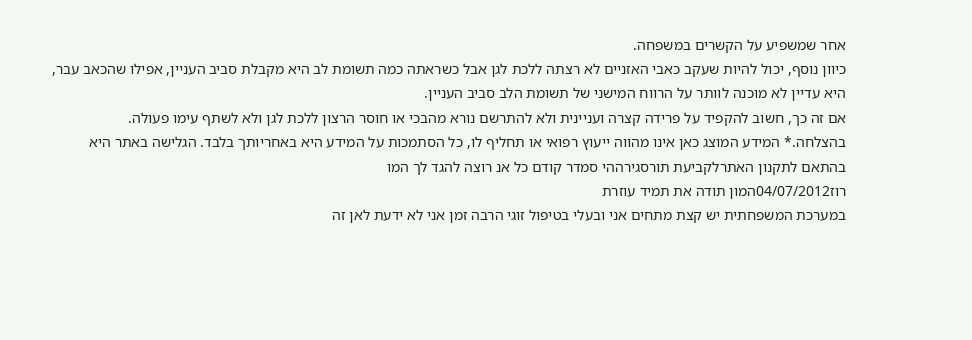אחר שמשפיע על הקשרים במשפחה.
כיוון נוסף, יכול להיות שעקב כאבי האזניים לא רצתה ללכת לגן אבל כשראתה כמה תשומת לב היא מקבלת סביב העניין, אפילו שהכאב עבר, היא עדיין לא מוכנה לוותר על הרווח המישני של תשומת הלב סביב העניין.
אם זה כך, חשוב להקפיד על פרידה קצרה ועניינית ולא להתרשם נורא מהבכי או חוסר הרצון ללכת לגן ולא לשתף עימו פעולה.
בהצלחה.* המידע המוצג כאן אינו מהווה ייעוץ רפואי או תחליף לו, כל הסתמכות על המידע היא באחריותך בלבד. הגלישה באתר היא בהתאם לתקנון האתרלקביעת תורסגירההי סמדר קודם כל אנ רוצה להגד לך המו
רוז04/07/2012המון תודה את תמיד עוזרת
במערכת המשפחתית יש קצת מתחים אני ובעלי בטיפול זוגי הרבה זמן אני לא ידעת לאן זה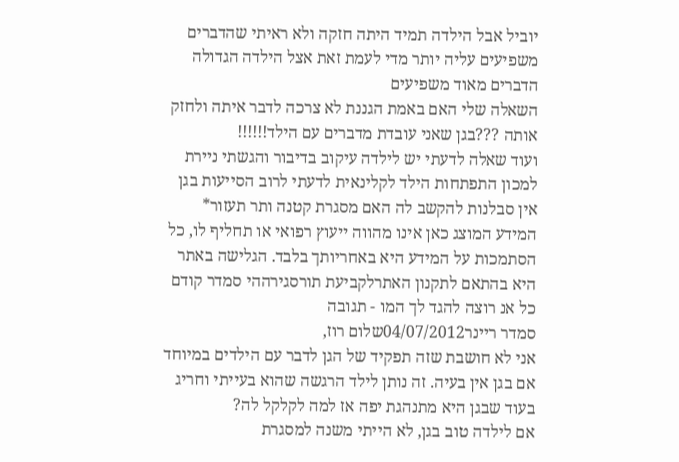יוביל אבל הילדה תמיד היתה חזקה ולא ראיתי שהדברים משפיעים עליה יותר מדי לעמת זאת אצל הילדה הגדולה הדברים מאוד משפיעים
השאלה שלי האם באמת הגננת לא צרכה לדבר איתה ולחזק אותה ???בגן שאני עובדת מדברים עם הילד!!!!!!
ועוד שאלה לדעתי יש לילדה עיקוב בדיבור והגשתי ניירת למכון התפתחות הילד לקלינאית לדעתי לרוב הסייעות בגן אין סבלנות להקשב לה האם מסגרת קטנה ותר תעזור* המידע המוצג כאן אינו מהווה ייעוץ רפואי או תחליף לו, כל הסתמכות על המידע היא באחריותך בלבד. הגלישה באתר היא בהתאם לתקנון האתרלקביעת תורסגירההי סמדר קודם כל אנ רוצה להגד לך המו - תגובה
סמדר ריינר04/07/2012שלום רוז,
אני לא חושבת שזה תפקיד של הגן לדבר עם הילדים במיוחד אם בגן אין בעיה. זה נותן לילד הרגשה שהוא בעייתי וחריג בעוד שבגן היא מתנהגת יפה אז למה לקלקל לה?
אם לילדה טוב בגן, לא הייתי משנה למסגרת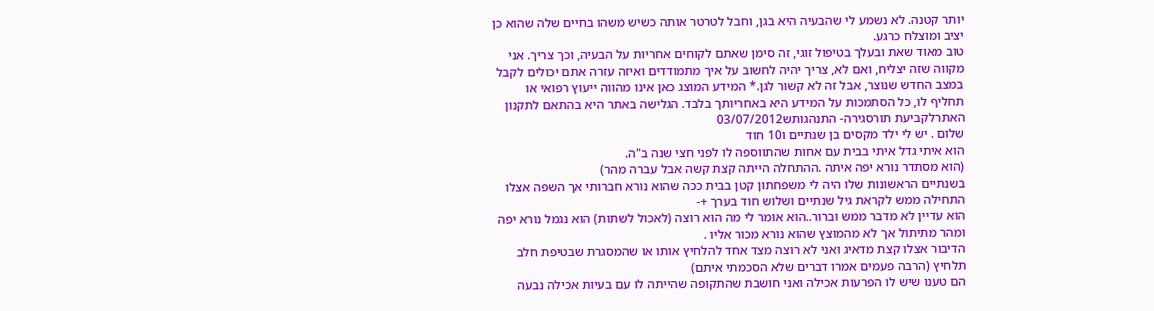יותר קטנה. לא נשמע לי שהבעיה היא בגן, וחבל לטרטר אותה כשיש משהו בחיים שלה שהוא כן יציב ומוצלח כרגע.
טוב מאוד שאת ובעלך בטיפול זוגי, זה סימן שאתם לקוחים אחריות על הבעיה, וכך צריך. אני מקווה שזה יצליח, ואם לא, צריך יהיה לחשוב על איך מתמודדים ואיזה עזרה אתם יכולים לקבל במצב החדש שנוצר, אבל זה לא קשור לגן.* המידע המוצג כאן אינו מהווה ייעוץ רפואי או תחליף לו, כל הסתמכות על המידע היא באחריותך בלבד. הגלישה באתר היא בהתאם לתקנון האתרלקביעת תורסגירה- התנהגותש03/07/2012
שלום . יש לי ילד מקסים בן שנתיים ו10 חוד
הוא איתי גדל איתי בבית עם אחות שהתווספה לו לפני חצי שנה ב"ה.
(הוא מסתדר נורא יפה איתה .ההתחלה הייתה קצת קשה אבל עברה מהר)
בשנתיים הראשונות שלו היה לי משפחתון קטן בבית ככה שהוא נורא חברותי אך השפה אצלו התחילה ממש לקראת גיל שנתיים ושלוש חוד בערך +-
הוא עדיין לא מדבר ממש וברור..הוא אומר לי מה הוא רוצה (לאכול לשתות) הוא נגמל נורא יפה ומהר מתיתול אך לא מהמוצץ שהוא נורא מכור אליו .
הדיבור אצלו קצת מדאיג ואני לא רוצה מצד אחד להלחיץ אותו או שהמסגרת שבטיפת חלב תלחיץ (הרבה פעמים אמרו דברים שלא הסכמתי איתם)
הם טענו שיש לו הפרעות אכילה ואני חושבת שהתקופה שהייתה לו עם בעיות אכילה נבעה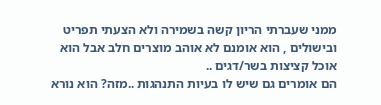ממני שעברתי הריון קשה בשמירה ולא הצעתי תפריט ובישולים , הוא אומנם לא אוהב מוצרים חלב אבל הוא אוכל קציצות בשר/דגים ..
הם אומרים גם שיש לו בעיות התנהגות ..מזה? הוא נורא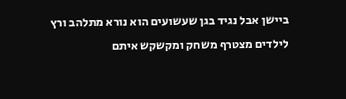ביישן אבל נגיד בגן שעשועים הוא נורא מתלהב ורץ לילדים מצטרף משחק ומקשקש איתם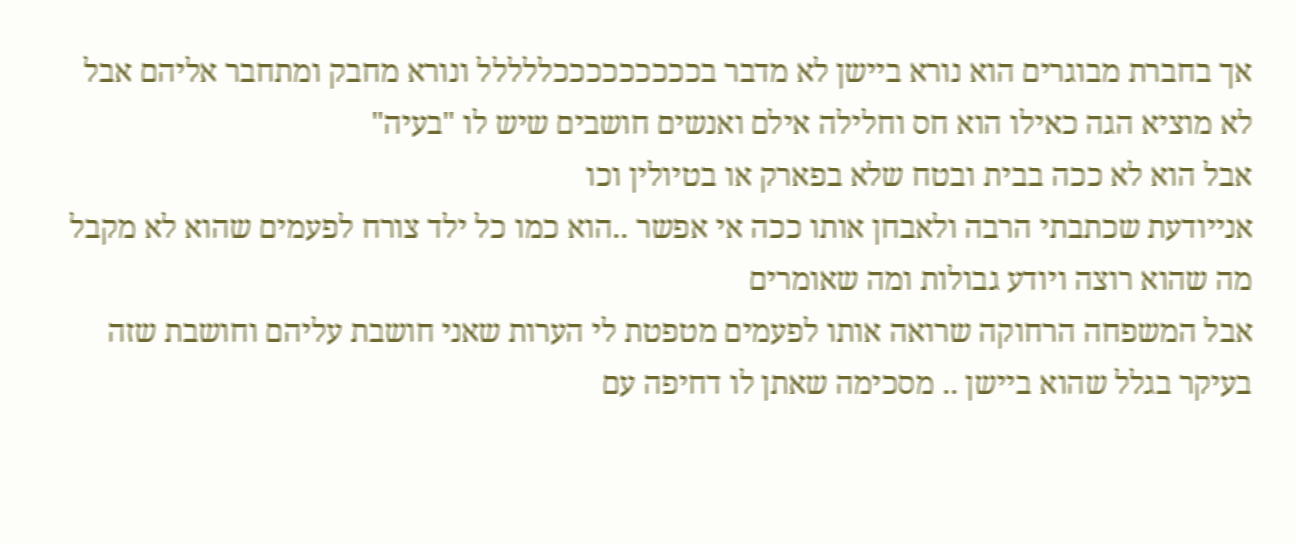אך בחברת מבוגרים הוא נורא ביישן לא מדבר בכככככככככללללל ונורא מחבק ומתחבר אליהם אבל לא מוציא הגה כאילו הוא חס וחלילה אילם ואנשים חושבים שיש לו "בעיה"
אבל הוא לא ככה בבית ובטח שלא בפארק או בטיולין וכו
אנייודעת שכתבתי הרבה ולאבחן אותו ככה אי אפשר ..הוא כמו כל ילד צורח לפעמים שהוא לא מקבל מה שהוא רוצה ויודע גבולות ומה שאומרים
אבל המשפחה הרחוקה שרואה אותו לפעמים מטפטת לי הערות שאני חושבת עליהם וחושבת שזה בעיקר בגלל שהוא ביישן .. מסכימה שאתן לו דחיפה עם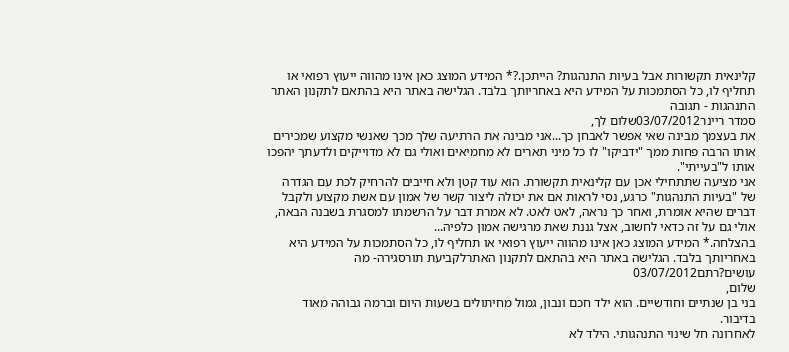קלינאית תקשורות אבל בעיות התנהגות? הייתכן.?* המידע המוצג כאן אינו מהווה ייעוץ רפואי או תחליף לו, כל הסתמכות על המידע היא באחריותך בלבד. הגלישה באתר היא בהתאם לתקנון האתר התנהגות - תגובה
סמדר ריינר03/07/2012שלום לך,
את בעצמך מבינה שאי אפשר לאבחן כך...אני מבינה את הרתיעה שלך מכך שאנשי מקצוע שמכירים אותו הרבה פחות ממך "ידביקו" לו כל מיני תארים לא מחמיאים ואולי גם לא מדוייקים ולדעתך יהפכו אותו ל"בעייתי".
אני מציעה שתתחילי אכן עם קלינאית תקשורת. הוא עוד קטן ולא חייבים להרחיק לכת עם הגדרה של "בעיות התנהגות" כרגע, נסי לראות אם את יכולה ליצור קשר של אמון עם אשת מקצוע ולקבל דברים שהיא אומרת, ואחר כך נראה, לאט לאט. לא אמרת דבר על הרשמתו למסגרת בשבנה הבאה, אולי גם על זה כדאי לחשוב, אצל גננת שאת מרגישה אמון כלפיה...
בהצלחה.* המידע המוצג כאן אינו מהווה ייעוץ רפואי או תחליף לו, כל הסתמכות על המידע היא באחריותך בלבד. הגלישה באתר היא בהתאם לתקנון האתרלקביעת תורסגירה- מה עושים?רתם03/07/2012
שלום,
בני בן שנתיים וחודשיים. הוא ילד חכם ונבון, גמול מחיתולים בשעות היום וברמה גבוהה מאוד בדיבור.
לאחרונה חל שינוי התנהגותי. הילד לא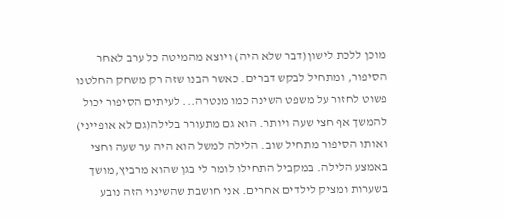מוכן ללכת לישון(דבר שלא היה) ויוצא מהמיטה כל ערב לאחר הסיפור, ומתחיל לבקש דברים. כאשר הבנו שזה רק משחק החלטנו פשוט לחזור על משפט השינה כמו מנטרה... לעיתים הסיפור יכול להמשך אף חצי שעה ויותר. הוא גם מתעורר בלילה(גם לא אופייני) ואותו הסיפור מתחיל שוב. הלילה למשל הוא היה ער שעה וחצי באמצע הלילה. במקביל התחילו לומר לי בגן שהוא מרביץ,מושך בשערות ומציק לילדים אחרים. אני חושבת שהשינוי הזה נובע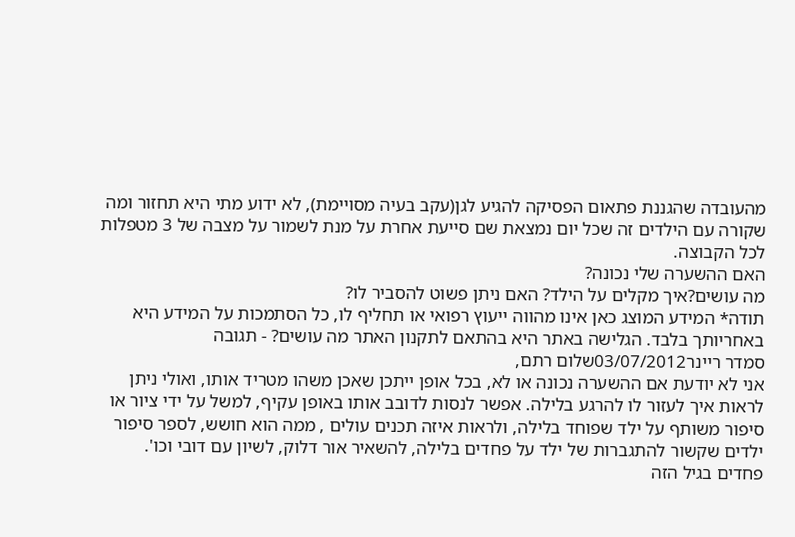מהעובדה שהגננת פתאום הפסיקה להגיע לגן(עקב בעיה מסויימת), לא ידוע מתי היא תחזור ומה שקורה עם הילדים זה שכל יום נמצאת שם סייעת אחרת על מנת לשמור על מצבה של 3 מטפלות לכל הקבוצה.
האם ההשערה שלי נכונה?
מה עושים?איך מקלים על הילד? האם ניתן פשוט להסביר לו?
תודה* המידע המוצג כאן אינו מהווה ייעוץ רפואי או תחליף לו, כל הסתמכות על המידע היא באחריותך בלבד. הגלישה באתר היא בהתאם לתקנון האתר מה עושים? - תגובה
סמדר ריינר03/07/2012שלום רתם,
אני לא יודעת אם ההשערה נכונה או לא, בכל אופן ייתכן שאכן משהו מטריד אותו, ואולי ניתן לראות איך לעזור לו להרגע בלילה. אפשר לנסות לדובב אותו באופן עקיף, למשל על ידי ציור או סיפור משותף על ילד שפוחד בלילה, ולראות איזה תכנים עולים , ממה הוא חושש, לספר סיפור ילדים שקשור להתגברות של ילד על פחדים בלילה, להשאיר אור דלוק, לשיון עם דובי וכו'.
פחדים בגיל הזה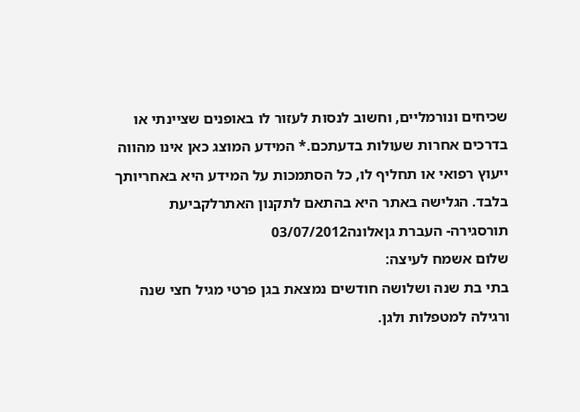שכיחים ונורמליים, וחשוב לנסות לעזור לו באופנים שציינתי או בדרכים אחרות שעולות בדעתכם.* המידע המוצג כאן אינו מהווה ייעוץ רפואי או תחליף לו, כל הסתמכות על המידע היא באחריותך בלבד. הגלישה באתר היא בהתאם לתקנון האתרלקביעת תורסגירה- העברת גןאלונה03/07/2012
שלום אשמח לעיצה:
בתי בת שנה ושלושה חודשים נמצאת בגן פרטי מגיל חצי שנה ורגילה למטפלות ולגן.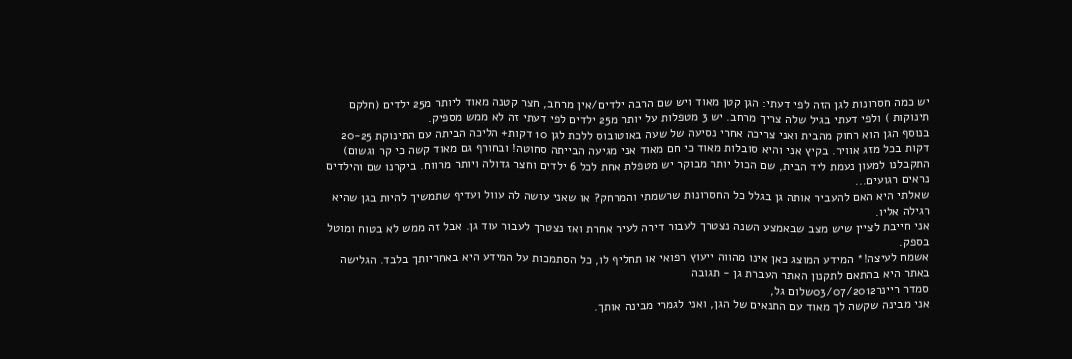יש כמה חסרונות לגן הזה לפי דעתי: הגן קטן מאוד ויש שם הרבה ילדים/אין מרחב, חצר קטנה מאוד ליותר מ25 ילדים (חלקם תינוקות ) ולפי דעתי בגיל שלה צריך מרחב. יש 3 מטפלות על יותר מ25 ילדים לפי דעתי זה לא ממש מספיק.
בנוסף הגן הוא רחוק מהבית ואני צריכה אחרי נסיעה של שעה באוטובוס ללכת לגן 10 דקות+ הליכה הביתה עם התינוקת 20-25 דקות בכל מזג אוויר. בקיץ אני והיא סובלות מאוד כי חם מאוד אני מגיעה הבייתה סחוטה! ובחורף גם מאוד קשה כי קר וגשום)
התקבלנו למעון נעמת ליד הבית, שם הכול יותר מבוקר יש מטפלת אחת לכל 6 ילדים וחצר גדולה ויותר מרווח. ביקרנו שם והילדים נראים רגועים...
שאלתי היא האם להעביר אותה גן בגלל כל החסרונות שרשמתי והמרחק? או שאני עושה לה עוול ועדיף שתמשיך להיות בגן שהיא רגילה אליו.
אני חייבת לציין שיש מצב שבאמצע השנה נצטרך לעבור דירה לעיר אחרת ואז נצטרך לעבור עוד גן. אבל זה ממש לא בטוח ומוטל בספק.
אשמח לעיצה!* המידע המוצג כאן אינו מהווה ייעוץ רפואי או תחליף לו, כל הסתמכות על המידע היא באחריותך בלבד. הגלישה באתר היא בהתאם לתקנון האתר העברת גן - תגובה
סמדר ריינר03/07/2012שלום גל,
אני מבינה שקשה לך מאוד עם התנאים של הגן, ואני לגמרי מבינה אותך.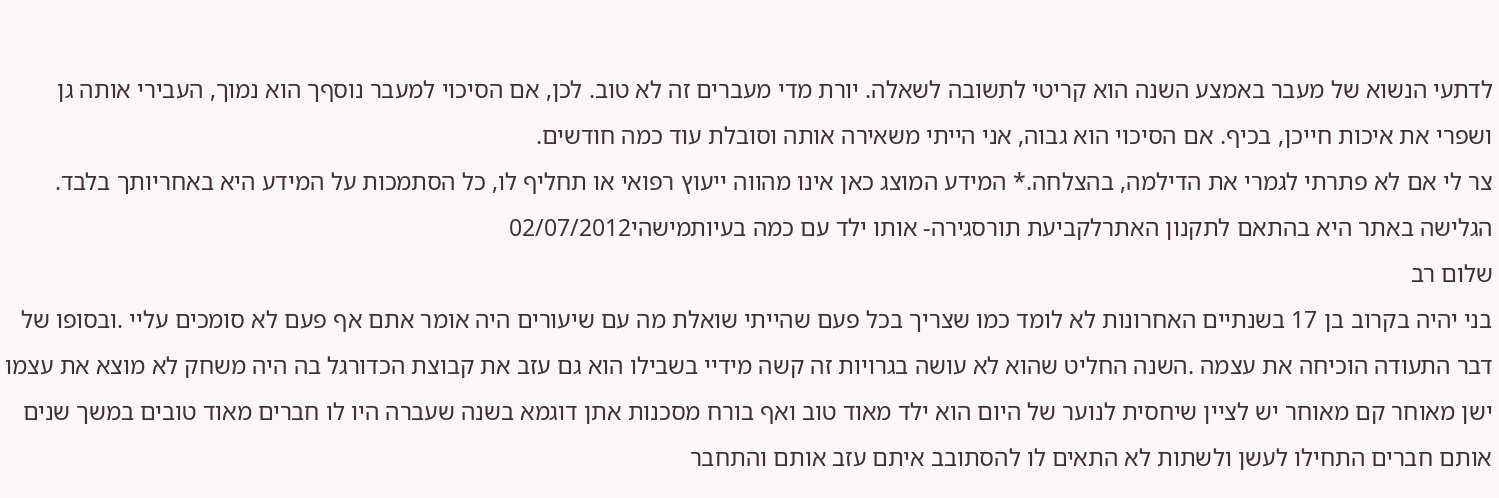לדתעי הנשוא של מעבר באמצע השנה הוא קריטי לתשובה לשאלה. יורת מדי מעברים זה לא טוב. לכן, אם הסיכוי למעבר נוסףך הוא נמוך, העבירי אותה גן ושפרי את איכות חייכן, בכיף. אם הסיכוי הוא גבוה, אני הייתי משאירה אותה וסובלת עוד כמה חודשים.
צר לי אם לא פתרתי לגמרי את הדילמה, בהצלחה.* המידע המוצג כאן אינו מהווה ייעוץ רפואי או תחליף לו, כל הסתמכות על המידע היא באחריותך בלבד. הגלישה באתר היא בהתאם לתקנון האתרלקביעת תורסגירה- אותו ילד עם כמה בעיותמישהי02/07/2012
שלום רב
בני יהיה בקרוב בן 17 בשנתיים האחרונות לא לומד כמו שצריך בכל פעם שהייתי שואלת מה עם שיעורים היה אומר אתם אף פעם לא סומכים עליי .ובסופו של דבר התעודה הוכיחה את עצמה .השנה החליט שהוא לא עושה בגרויות זה קשה מידיי בשבילו הוא גם עזב את קבוצת הכדורגל בה היה משחק לא מוצא את עצמו ישן מאוחר קם מאוחר יש לציין שיחסית לנוער של היום הוא ילד מאוד טוב ואף בורח מסכנות אתן דוגמא בשנה שעברה היו לו חברים מאוד טובים במשך שנים אותם חברים התחילו לעשן ולשתות לא התאים לו להסתובב איתם עזב אותם והתחבר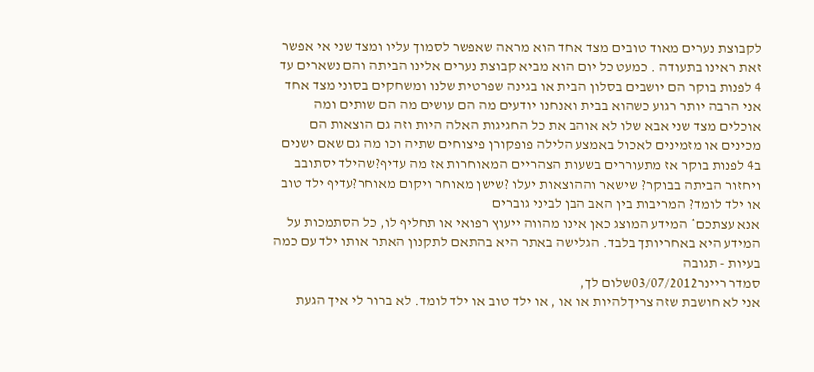לקבוצת נערים מאוד טובים מצד אחד הוא מראה שאפשר לסמוך עליו ומצד שני אי אפשר זאת ראינו בתעודה . כמעט כל יום הוא מביא קבוצת נערים אלינו הביתה והם נשארים עד 4 לפנות בוקר הם יושבים בסלון הבית או בגינה שפרטית שלנו ומשחקים בסוני מצד אחד אני הרבה יותר רגוע כשהוא בבית ואנחנו יודעים מה הם עושים מה הם שותים ומה אוכלים מצד שני אבא שלו לא אוהב את כל החגיגות האלה היות וזה גם הוצאות הם מכינים או מזמינים לאכול באמצע הלילה פופקורן פיצוחים שתיה וכו מה גם שאם ישנים ב4 לפנות בוקר אז מתעוררים בשעות הצהריים המאוחרות אז מה עדיף?שהילד יסתובב ויחזור הביתה בבוקר? שישאר וההוצאות יעלו ?שישן מאוחר ויקום מאוחר?עדיף ילד טוב או ילד לומד? המריבות בין האב הבן לביני גוברים
אנא עצתכם* המידע המוצג כאן אינו מהווה ייעוץ רפואי או תחליף לו, כל הסתמכות על המידע היא באחריותך בלבד. הגלישה באתר היא בהתאם לתקנון האתר אותו ילד עם כמה בעיות - תגובה
סמדר ריינר03/07/2012שלום לך,
אני לא חושבת שזה צריךלהיות או או , או ילד טוב או ילד לומד. לא ברור לי איך הגעת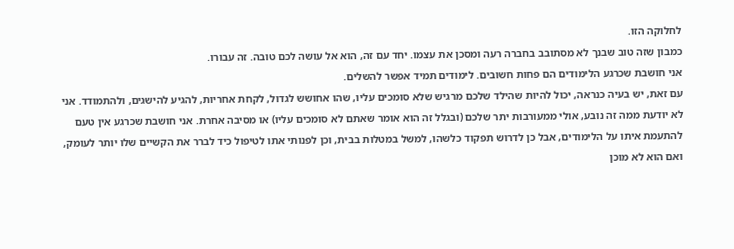לחלוקה הזו.
כמבון שזה טוב שבנך לא מסתובב בחברה רעה ומסכן את עצמו. יחד עם זה, הוא אל עושה לכם טובה. זה עבורו.
אני חושבת שכרגע הלימודים הם פחות חשובים. לימודים תמיד אפשר להשלים.
עם זאת, יש בעיה כנראה, יכול להיות שהילד שלכם מרגיש שלא סומכים עליו, שהו אחושש לגדול, לקחת אחריות, להגיע להישגים, ולהתמודד. אני לא יודעת ממה זה נובע, אולי ממעורבות יתר שלכם (ובגלל זה הוא אומר שאתם לא סומכים עליו) או מסיבה אחרת. אני חושבת שכרגע אין טעם להתעמת איתו על הלימודים, אבל כן לדרוש תפקוד כלשהו, למשל במטלות בבית, וכן לפנותי אתו לטיפול כיד לברר את הקשיים שלו יותר לעומק, ואם הוא לא מוכן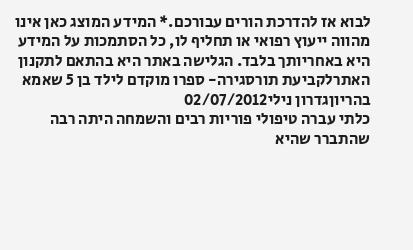לבוא אז להדרכת הורים עבורכם.* המידע המוצג כאן אינו מהווה ייעוץ רפואי או תחליף לו, כל הסתמכות על המידע היא באחריותך בלבד. הגלישה באתר היא בהתאם לתקנון האתרלקביעת תורסגירה- ספרו מוקדם לילד בן 5 שאמא בהריוןגדרון נילי02/07/2012
כלתי עברה טיפולי פוריות רבים והשמחה היתה רבה שהתברר שהיא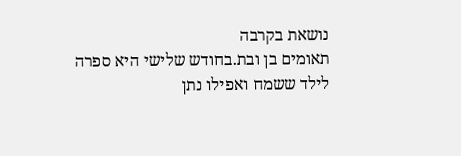נושאת בקרבה
תאומים בן ובת.בחודש שלישי היא ספרה לילד ששמח ואפילו נתן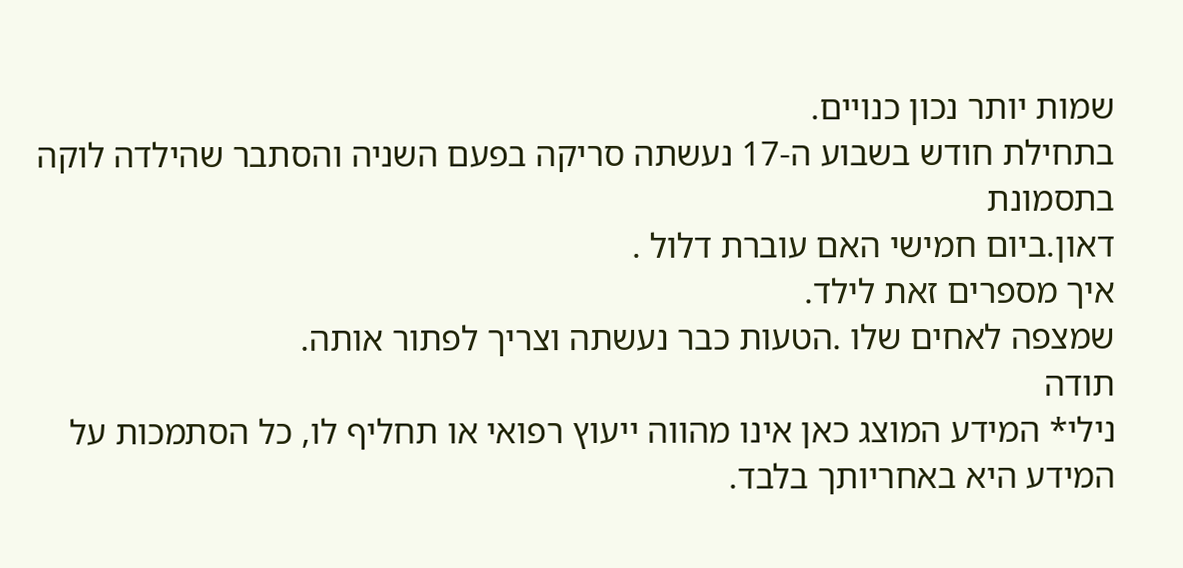שמות יותר נכון כנויים.
בתחילת חודש בשבוע ה-17 נעשתה סריקה בפעם השניה והסתבר שהילדה לוקה בתסמונת
דאון.ביום חמישי האם עוברת דלול .
איך מספרים זאת לילד.
שמצפה לאחים שלו .הטעות כבר נעשתה וצריך לפתור אותה.
תודה
נילי* המידע המוצג כאן אינו מהווה ייעוץ רפואי או תחליף לו, כל הסתמכות על המידע היא באחריותך בלבד.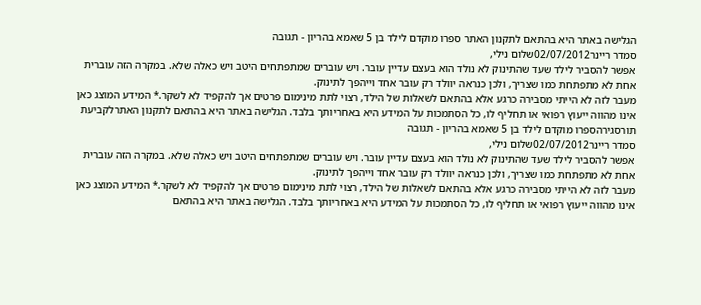הגלישה באתר היא בהתאם לתקנון האתר ספרו מוקדם לילד בן 5 שאמא בהריון - תגובה
סמדר ריינר02/07/2012שלום נילי,
אפשר להסביר לילד שעד שהתינוק לא נולד הוא בעצם עדיין עובר. ויש עוברים שמתפתחים היטב ויש כאלה שלא. במקרה הזה עוברית אחת לא מתפתחת כמו שצריך, ולכן כנראה יוולד רק עובר אחד וייהפך לתינוק.
מעבר לזה לא הייתי מסבירה כרגע אלא בהתאם לשאלות של הילד, רצוי לתת מינימום פרטים אך להקפיד לא לשקר.* המידע המוצג כאן אינו מהווה ייעוץ רפואי או תחליף לו, כל הסתמכות על המידע היא באחריותך בלבד. הגלישה באתר היא בהתאם לתקנון האתרלקביעת תורסגירהספרו מוקדם לילד בן 5 שאמא בהריון - תגובה
סמדר ריינר02/07/2012שלום נילי,
אפשר להסביר לילד שעד שהתינוק לא נולד הוא בעצם עדיין עובר. ויש עוברים שמתפתחים היטב ויש כאלה שלא. במקרה הזה עוברית אחת לא מתפתחת כמו שצריך, ולכן כנראה יוולד רק עובר אחד וייהפך לתינוק.
מעבר לזה לא הייתי מסבירה כרגע אלא בהתאם לשאלות של הילד, רצוי לתת מינימום פרטים אך להקפיד לא לשקר.* המידע המוצג כאן אינו מהווה ייעוץ רפואי או תחליף לו, כל הסתמכות על המידע היא באחריותך בלבד. הגלישה באתר היא בהתאם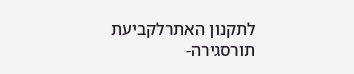לתקנון האתרלקביעת תורסגירה-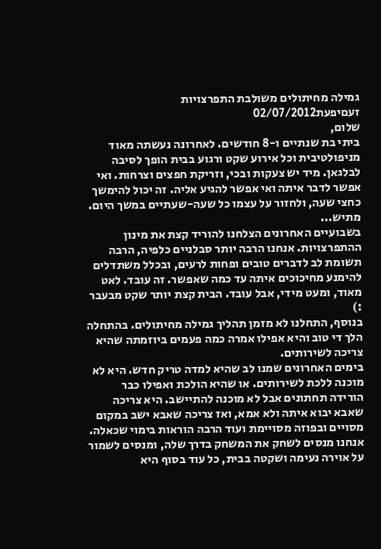גמילה מחיתולים משולבת התפרצויות זעםיפעת02/07/2012
שלום,
ביתי בת שנתיים ו-8 חודשים. לאחרונה נעשתה מאוד מניפולטיבית וכל אירוע שקט ורגוע בבית הופך לסיבה לבלגאן. מיד יש צעקות ובכי, וזריקת חפצים וצרחות. ואי אפשר לדבר איתה ואי אפשר להגיע אליה. זה יכול להימשך כחצי שעה, ולחזור על עצמו כל שעה-שעתיים במשך היום. מתיש...
בשבועיים האחרונים הצלחנו להוריד קצת את מינון ההתפרצויות. אנחנו הרבה יותר סבלניים כלפיה, הרבה תשומת לב לדברים טובים ופחות לרעים, ובכלל משתדלים להימנע מחיכוכים איתה עד כמה שאפשר. זה עובד. לאט מאוד, ומעט מידי, אבל עובד. הבית קצת יותר שקט מבעבר :)
בנוסף, התחלנו לא מזמן תהליך גמילה מחיתולים. בהתחלה הלך די טוב והיא אפילו אמרה כמה פעמים ביוזמתה שהיא צריכה לשירותים.
בימים האחרונים שמנו לב שהיא למדה טריק חדש. היא לא מוכנה ללכת לשירותים. או שהיא הולכת ואפילו כבר הורידה תחתונים אבל לא מוכנה להתיישב. היא צריכה שאבא יבוא איתה ולא אמא, ואז צריכה שאבא ישב במקום מסויים ובפוזה מסויימת ועוד הרבה הוראות בימוי שכאלה.
אנחנו מנסים לשחק את המשחק בדרך שלה, ומנסים לשמור על אוירה נעימה ושקטה בבית, כל עוד בסוף היא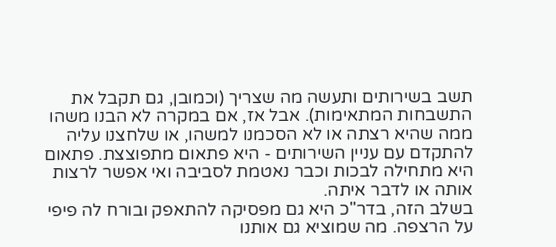תשב בשירותים ותעשה מה שצריך (וכמובן, גם תקבל את התשבחות המתאימות). אבל אז, אם במקרה לא הבנו משהו ממה שהיא רצתה או לא הסכמנו למשהו, או שלחצנו עליה להתקדם עם עניין השירותים - היא פתאום מתפוצצת. פתאום היא מתחילה לבכות וכבר נאטמת לסביבה ואי אפשר לרצות אותה או לדבר איתה.
בשלב הזה, בדר"כ היא גם מפסיקה להתאפק ובורח לה פיפי על הרצפה. מה שמוציא גם אותנו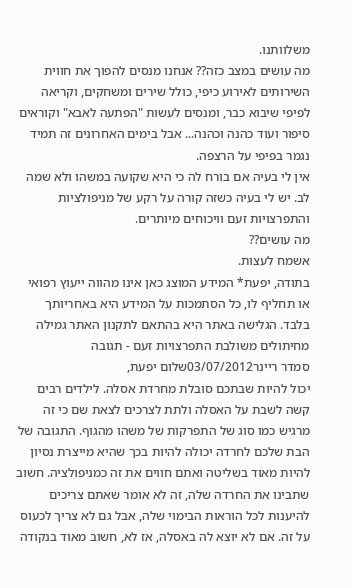משלוותנו.
מה עושים במצב כזה?? אנחנו מנסים להפוך את חווית השירותים לאירוע כיפי, כולל שירים ומשחקים, וקריאה לפיפי שיבוא כבר, ומנסים לעשות "הפתעה לאבא" וקוראים סיפור ועוד כהנה וכהנה... אבל בימים האחרונים זה תמיד נגמר בפיפי על הרצפה.
אין לי בעיה אם בורח לה כי היא שקועה במשהו ולא שמה לב. יש לי בעיה כשזה קורה על רקע של מניפולציות והתפרצויות זעם וויכוחים מיותרים.
מה עושים??
אשמח לעצות.
בתודה, יפעת* המידע המוצג כאן אינו מהווה ייעוץ רפואי או תחליף לו, כל הסתמכות על המידע היא באחריותך בלבד. הגלישה באתר היא בהתאם לתקנון האתר גמילה מחיתולים משולבת התפרצויות זעם - תגובה
סמדר ריינר03/07/2012שלום יפעת,
יכול להיות שבתכם סובלת מחרדת אסלה. לילדים רבים קשה לשבת על האסלה ולתת לצרכים לצאת שם כי זה מרגיש כמו סוג של התפרקות של משהו מהגוף. התגובה של הבת שלכם לחרדה יכולה להיות בכך שהיא מייצרת נסיון להיות מאוד בשליטה ואתם חווים את זה כמניפולציה. חשוב שתבינו את החרדה שלה, זה לא אומר שאתם צריכים להיענות לכל הוראות הבימוי שלה, אבל גם לא צריך לכעוס על זה. אם לא יוצא לה באסלה, אז לא, חשוב מאוד בנקודה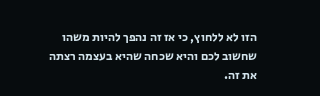הזו לא ללחוץ, כי אז זה נהפך להיות משהו שחשוב לכם והיא שכחה שהיא בעצמה רצתה את זה.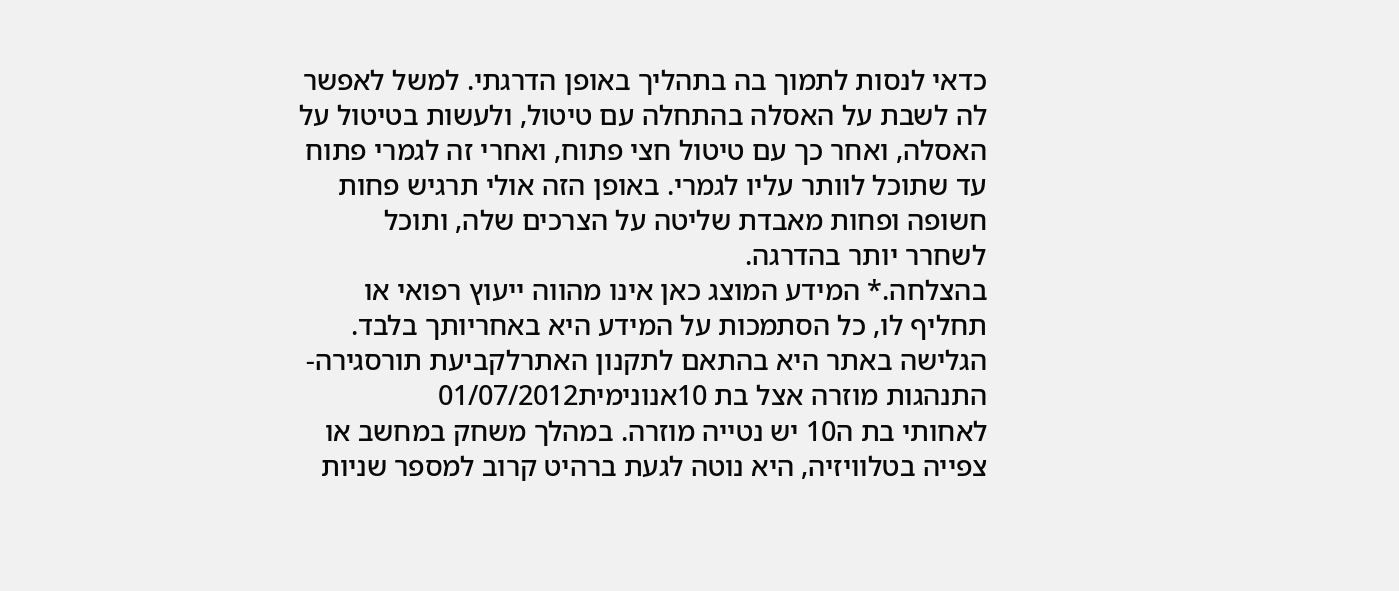כדאי לנסות לתמוך בה בתהליך באופן הדרגתי. למשל לאפשר לה לשבת על האסלה בהתחלה עם טיטול, ולעשות בטיטול על האסלה, ואחר כך עם טיטול חצי פתוח, ואחרי זה לגמרי פתוח עד שתוכל לוותר עליו לגמרי. באופן הזה אולי תרגיש פחות חשופה ופחות מאבדת שליטה על הצרכים שלה, ותוכל לשחרר יותר בהדרגה.
בהצלחה.* המידע המוצג כאן אינו מהווה ייעוץ רפואי או תחליף לו, כל הסתמכות על המידע היא באחריותך בלבד. הגלישה באתר היא בהתאם לתקנון האתרלקביעת תורסגירה- התנהגות מוזרה אצל בת 10אנונימית01/07/2012
לאחותי בת ה10 יש נטייה מוזרה. במהלך משחק במחשב או צפייה בטלוויזיה, היא נוטה לגעת ברהיט קרוב למספר שניות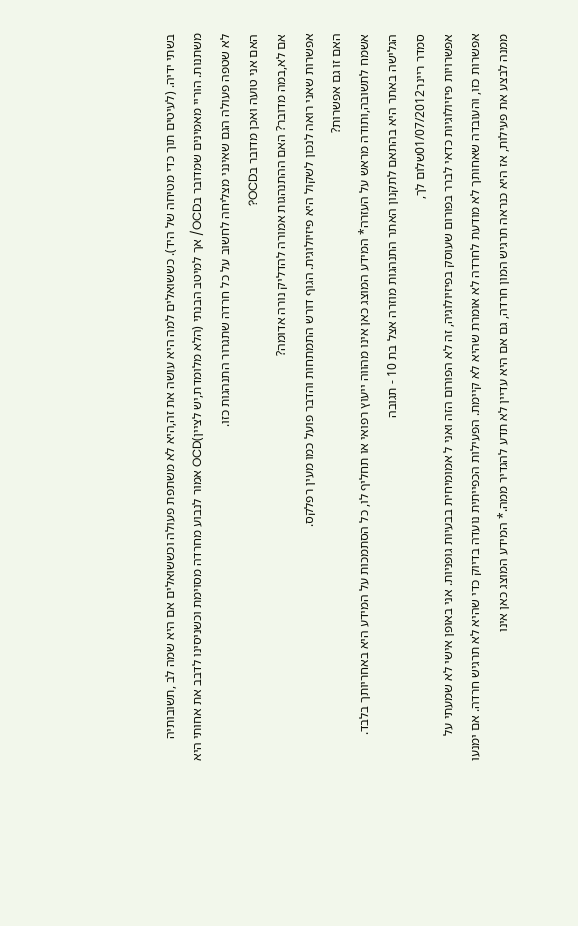בשתי ידיה. (לעיטים תוך כדי מטיחה של היד). כששואלים למה היא עושה את זה,היא לא משתפת פעולה וכששואלים אם היא שמה לב ,תשובותיה משתנות. הוריי מאמינים שמדובר בOCD/ אך למיטב הבנתי (הלא מלומדת,יש לציין)OCD אמור לנבוע מחרדה מסוימת וכשניסינו לדבב את אחותי היא לא שטפה פעולה הגם שאינני מצליחה לחשוב על כל חרדה שתגרור התנהגות כזו.
האם אני טועה ואכן מדובר בOCD?
אם לא,במה מדובר? האם ההתנהגות אמורה להדליק נורה אדומה?
אפשרות שאני רואה לנכון לשקול היא פיזיולוגית. הגוף דורש התמתחות והדבר פועל כמו מעין רפלקס.
האם זו גם אפשרות?
אשמח לתשובה,ותודה מראש על העזרה* המידע המוצג כאן אינו מהווה ייעוץ רפואי או תחליף לו, כל הסתמכות על המידע היא באחריותך בלבד. הגלישה באתר היא בהתאם לתקנון האתר התנהגות מוזרה אצל בת 10 - תגובה
סמדר ריינר01/07/2012שלום לך,
אפשרויות פיזיולוגיות כדאי לברר בפורום שעוסק בפיזיולוגיה, זה לא הפורום הזה ואני ל אמומיחית בבעיות גופניות. אני באופן אישי לא שמעתי על אפשרות כזו, והעובדה שאחותך לא מודעת לחרדה לא אומרת שהיא לא קיימת. הפעילות הכפייתית נועדה בדיוק כדי שהיא לא תרגיש חרדה. אם ימנעו ממנה לבצע את פעילות, אז היא כנראה תרגיש המון חרדה, גם אם היא עדיין לא תדע להגדיר ממה.* המידע המוצג כאן אינו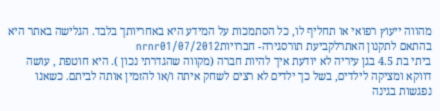מהווה ייעוץ רפואי או תחליף לו, כל הסתמכות על המידע היא באחריותך בלבד. הגלישה באתר היא בהתאם לתקנון האתרלקביעת תורסגירה- חברויותnrnr01/07/2012
ביתי בת 4.5 בגן עיריה לא יודעת איך להיות חברה (מקווה שהגדרתי נכון ). היא חוטפת , עושה דווקא ומציקה לילדים, בשל כך ילדים לא רצים לשחק איתה ו/או להזמין אותה לביתם. כשאנו נפגשות בגינה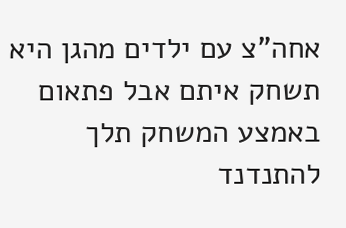אחה"צ עם ילדים מהגן היא תשחק איתם אבל פתאום באמצע המשחק תלך להתנדנד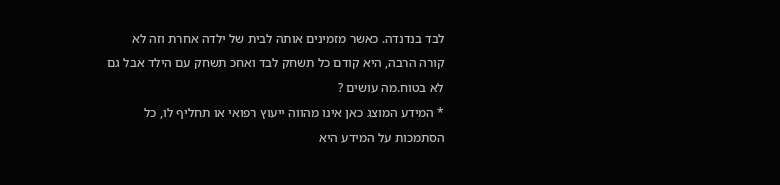לבד בנדנדה. כאשר מזמינים אותה לבית של ילדה אחרת וזה לא קורה הרבה, היא קודם כל תשחק לבד ואחכ תשחק עם הילד אבל גם לא בטוח.מה עושים ?
* המידע המוצג כאן אינו מהווה ייעוץ רפואי או תחליף לו, כל הסתמכות על המידע היא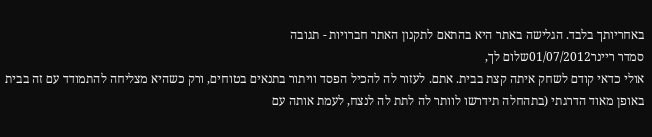באחריותך בלבד. הגלישה באתר היא בהתאם לתקנון האתר חברויות - תגובה
סמדר ריינר01/07/2012שלום לך,
אולי כדאי קודם לשחק איתה קצת בבית. אתם. לעזור לה להכיל הפסד וויתור בתנאים בטוחים, ורק כשהיא מצליחה להתמודד עם זה בבית באופן מאוד הדרגתי (בתהחלה תידרשו לוותר לה לתת לה לנצח, לעמת אותה עם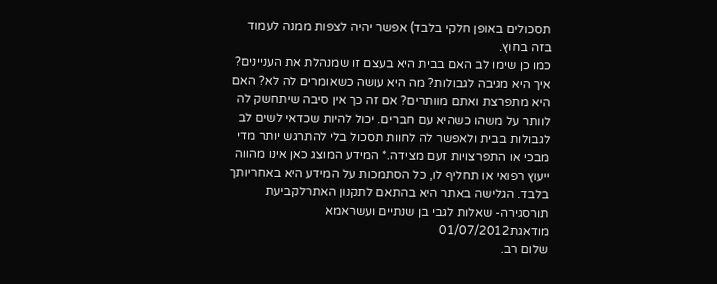תסכולים באופן חלקי בלבד) אפשר יהיה לצפות ממנה לעמוד בזה בחוץ.
כמו כן שימו לב האם בבית היא בעצם זו שמנהלת את העניינים? איך היא מגיבה לגבולות? מה היא עושה כשאומרים לה לא? האם היא מתפרצת ואתם מוותרים? אם זה כך אין סיבה שיתחשק לה לוותר על משהו כשהיא עם חברים. יכול להיות שכדאי לשים לב לגבולות בבית ולאפשר לה לחוות תסכול בלי להתרגש יותר מדי מבכי או התפרצויות זעם מצידה.* המידע המוצג כאן אינו מהווה ייעוץ רפואי או תחליף לו, כל הסתמכות על המידע היא באחריותך בלבד. הגלישה באתר היא בהתאם לתקנון האתרלקביעת תורסגירה- שאלות לגבי בן שנתיים ועשראמא מודאגת01/07/2012
שלום רב.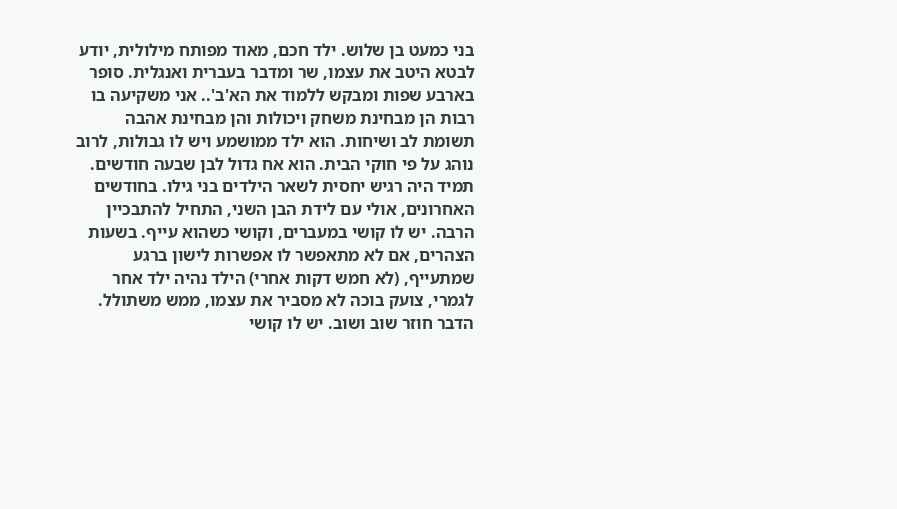בני כמעט בן שלוש. ילד חכם, מאוד מפותח מילולית, יודע לבטא היטב את עצמו, שר ומדבר בעברית ואנגלית. סופר בארבע שפות ומבקש ללמוד את הא'ב'.. אני משקיעה בו רבות הן מבחינת משחק ויכולות והן מבחינת אהבה תשומת לב ושיחות. הוא ילד ממושמע ויש לו גבולות, לרוב נוהג על פי חוקי הבית. הוא אח גדול לבן שבעה חודשים.
תמיד היה רגיש יחסית לשאר הילדים בני גילו. בחודשים האחרונים, אולי עם לידת הבן השני, התחיל להתבכיין הרבה. יש לו קושי במעברים, וקושי כשהוא עייף. בשעות הצהרים, אם לא מתאפשר לו אפשרות לישון ברגע שמתעייף, (לא חמש דקות אחרי) הילד נהיה ילד אחר לגמרי, צועק בוכה לא מסביר את עצמו, ממש משתולל. הדבר חוזר שוב ושוב. יש לו קושי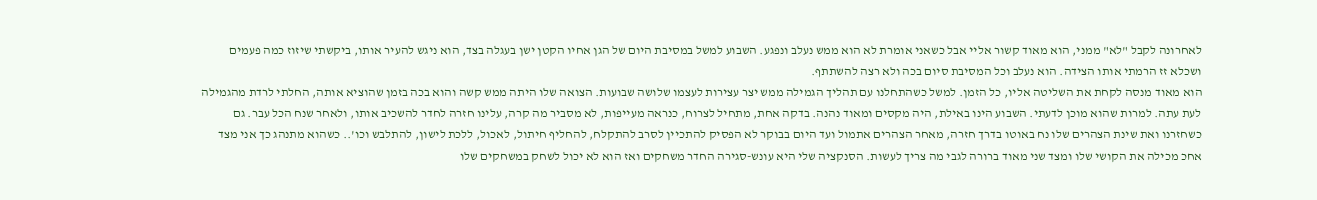לאחרונה לקבל "לא" ממני, הוא מאוד קשור אליי אבל כשאני אומרת לא הוא ממש נעלב ונפגע. השבוע למשל במסיבת היום של הגן אחיו הקטן ישן בעגלה בצד, הוא ניגש להעיר אותו, ביקשתי שיזוז כמה פעמים ושכלא זז הרמתי אותו הצידה. הוא נעלב וכל המסיבת סיום בכה ולא רצה להשתתף.
הוא מאוד מנסה לקחת את השליטה אליו, כל הזמן. למשל כשהתחלנו עם תהליך הגמילה ממש יצר עצירות לעצמו שלושה שבועות. הצואה שלו היתה ממש קשה והוא בכה בזמן שהוציא אותה, החלתי לרדת מהגמילה לעת עתה. למרות שהוא מוכן לדעתי. השבוע הינו באילת, היה מקסים ומאוד נהנה. בדקה אחת, מתחיל לצרוח, כנראה מעייפות, לא מסביר מה קרה, עלינו חזרה לחדר להשכיב אותו, ולאחר שנח הכל עבר. גם כשחזרנו ואת שינת הצהרים שלו נח באוטו בדרך חזרה, מאחר הצהרים אתמול ועד היום בבוקר לא הפסיק להתכיין לסרב להתקלח, להחליף חיתול, לאכול, ללכת לישון, להתלבש וכו'.. כשהוא מתנהג כך אני מצד אחכ מכילה את הקושי שלו ומצד שני מאוד ברורה לגבי מה צריך לעשות. הסנקציה שלי היא עונש-סגירה החדר משחקים ואז הוא לא יכול לשחק במשחקים שלו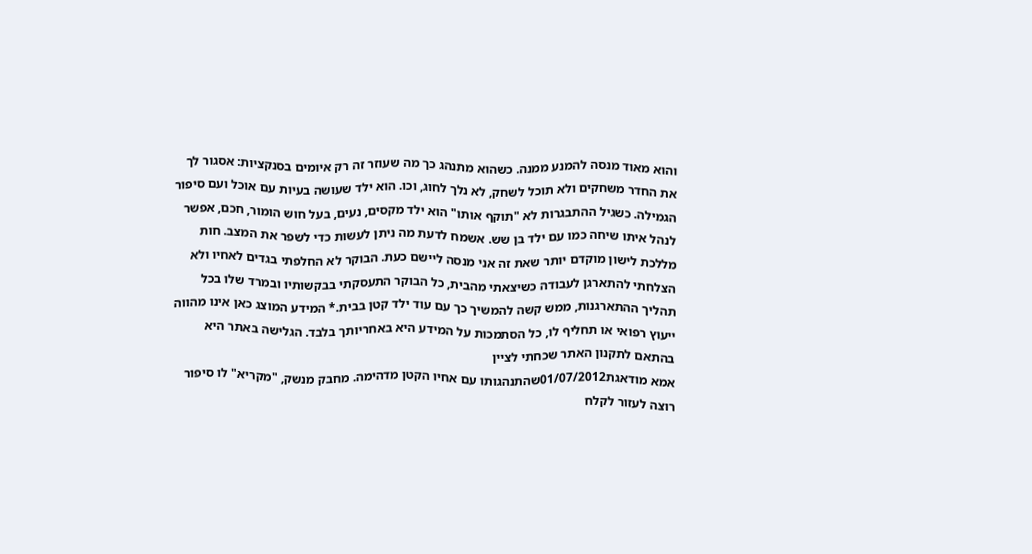והוא מאוד מנסה להמנע ממנה. כשהוא מתנהג כך מה שעוזר זה רק איומים בסנקציות: אסגור לך את החדר משחקים ולא תוכל לשחק, לא נלך לחוג, וכו. הוא ילד שעושה בעיות עם אוכל ועם סיפור הגמילה. כשגיל ההתבגרות לא "תוקף אותו" הוא ילד מקסים, נעים, בעל חוש הומור, חכם, אפשר לנהל איתו שיחה כמו עם ילד בן שש. אשמח לדעת מה ניתן לעשות כדי לשפר את המצב. חות מללכת לישון מוקדם יותר שאת זה אני מנסה ליישם כעת. הבוקר לא החלפתי בגדים לאחיו ולא הצלחתי להתארגן לעבודה כשיצאתי מהבית, כל הבוקר התעסקתי בבקשותיו ובמרד שלו בכל תהליך ההתארגנות, ממש קשה להמשיך כך עם עוד ילד קטן בבית.* המידע המוצג כאן אינו מהווה ייעוץ רפואי או תחליף לו, כל הסתמכות על המידע היא באחריותך בלבד. הגלישה באתר היא בהתאם לתקנון האתר שכחתי לציין
אמא מודאגת01/07/2012שהתנהגותו עם אחיו הקטן מדהימה. מחבק מנשק, "מקריא" לו סיפור רוצה לעזור לקלח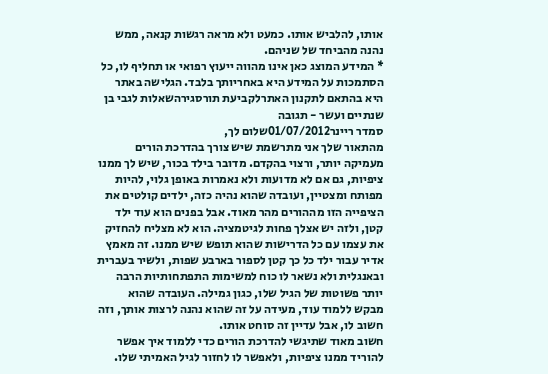אותו, להלביש אותו. כמעט ולא מראה רגשות קנאה, ממש נהנה מהביחד של שניהם.
* המידע המוצג כאן אינו מהווה ייעוץ רפואי או תחליף לו, כל הסתמכות על המידע היא באחריותך בלבד. הגלישה באתר היא בהתאם לתקנון האתרלקביעת תורסגירהשאלות לגבי בן שנתיים ועשר - תגובה
סמדר ריינר01/07/2012שלום לך,
מהתאור שלך אני מתרשמת שיש צורך בהדרכת הורים מעמיקה יותר, ורצוי בהקדם. מדובר בילד בכור, שיש לך ממנו ציפיות, גם אם לא מדועות ולא נאמרות באופן גלוי, להיות מפותח ומצטיין, ועובדה שהוא נהיה כזה, ילדים קולטים את הציפייה הזו מההורים מהר מאוד. אבל בפנים הוא עוד ילד קטן, ולזה יש אצלך פחות לגיטמציה. הוא לא מצליח להחזיק את עצמו עם כל הדרישות שהוא תופש שיש ממנו. זה מאמץ אדיר עבור ילד כל כך קטן לספור בארבע שפות, ולשיר בעברית ובאנגלית ולא נשאר לו כוח למשימות התפתחותיות הרבה יותר פשוטות של הגיל שלו, כגון גמילה. העובדה שהוא מבקש ללמוד עוד, מעידה על זה שהוא נהנה לרצות אותך, וזה חשוב לו, אבל עדיין זה סוחט אותו.
חשוב מאוד שתיגשי להדרכת הורים כדי ללמוד איך אפשר להוריד ממנו ציפיות, ולאפשר לו לחזור לגיל האמיתי שלו.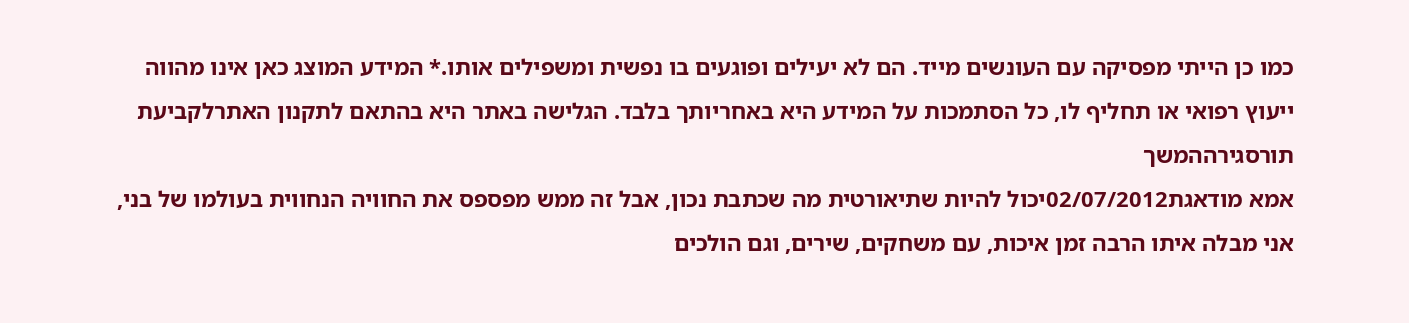כמו כן הייתי מפסיקה עם העונשים מייד. הם לא יעילים ופוגעים בו נפשית ומשפילים אותו.* המידע המוצג כאן אינו מהווה ייעוץ רפואי או תחליף לו, כל הסתמכות על המידע היא באחריותך בלבד. הגלישה באתר היא בהתאם לתקנון האתרלקביעת תורסגירההמשך
אמא מודאגת02/07/2012יכול להיות שתיאורטית מה שכתבת נכון, אבל זה ממש מפספס את החוויה הנחווית בעולמו של בני, אני מבלה איתו הרבה זמן איכות, עם משחקים, שירים, וגם הולכים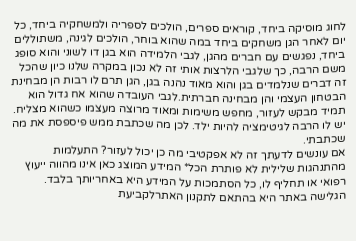לחוג מוסיקה ביחד, קוראים ספרים, הולכים לספריה ולמשחקיה ביחד, כל יום לאחר הגן משחקים ביחד במה שהוא בוחר, הולכים לגינה, משתוללים ביחד, נפגשים עם חברים מהגן, לגבי הלמידה הוא בגן דו לשוני והוא סופג משם הרבה, כך שלגבי הלרצות אותי זה לא נכון במקרה שלנו כיון שהכל זה דברים שנלמדים בגן והוא מאוד נהנה בגן, הגן תרם לו רבות הן מבחינת הבטחון העצמי והן מבחינה חברתית.לגבי העובדה שהוא אח גדול הוא תמיד מבקש לעזור, מחפש משימות ומאוד מרוצה מעצמו כשהוא מצליח. יש לו הרבה לגיטימציה להיות ילד. לכן מה שכתבת ממש פיספסת את מה שכתבתי.
אם עונשים לדעתך זה לא אפקטיבי מה כן יכול לעזור? התעלמות מהתנהגות שלילית לא פותרת הכל* המידע המוצג כאן אינו מהווה ייעוץ רפואי או תחליף לו, כל הסתמכות על המידע היא באחריותך בלבד. הגלישה באתר היא בהתאם לתקנון האתרלקביעת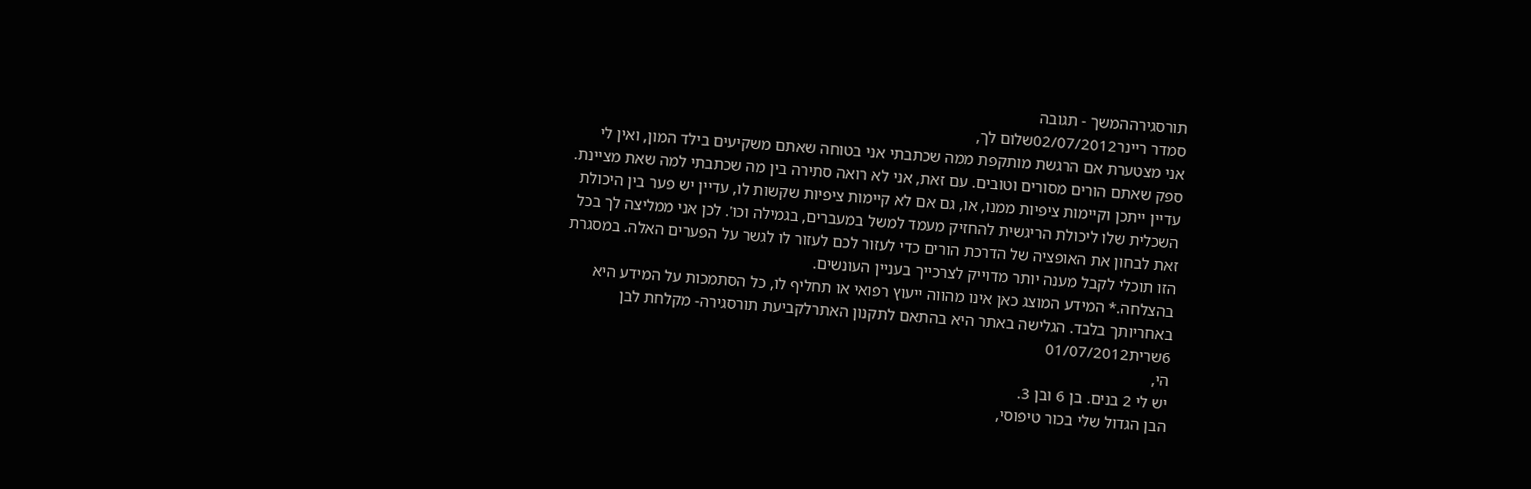תורסגירההמשך - תגובה
סמדר ריינר02/07/2012שלום לך,
אני מצטערת אם הרגשת מותקפת ממה שכתבתי אני בטוחה שאתם משקיעים בילד המון, ואין לי ספק שאתם הורים מסורים וטובים. עם זאת, אני לא רואה סתירה בין מה שכתבתי למה שאת מציינת. עדיין ייתכן וקיימות ציפיות ממנו, או, גם אם לא קיימות ציפיות שקשות לו, עדיין יש פער בין היכולת השכלית שלו ליכולת הריגשית להחזיק מעמד למשל במעברים, בגמילה וכו'. לכן אני ממליצה לך בכל זאת לבחון את האופציה של הדרכת הורים כדי לעזור לכם לעזור לו לגשר על הפערים האלה. במסגרת הזו תוכלי לקבל מענה יותר מדוייק לצרכייך בעניין העונשים.
בהצלחה.* המידע המוצג כאן אינו מהווה ייעוץ רפואי או תחליף לו, כל הסתמכות על המידע היא באחריותך בלבד. הגלישה באתר היא בהתאם לתקנון האתרלקביעת תורסגירה- מקלחת לבן 6שרית01/07/2012
הי,
יש לי 2 בנים. בן 6 ובן 3.
הבן הגדול שלי בכור טיפוסי,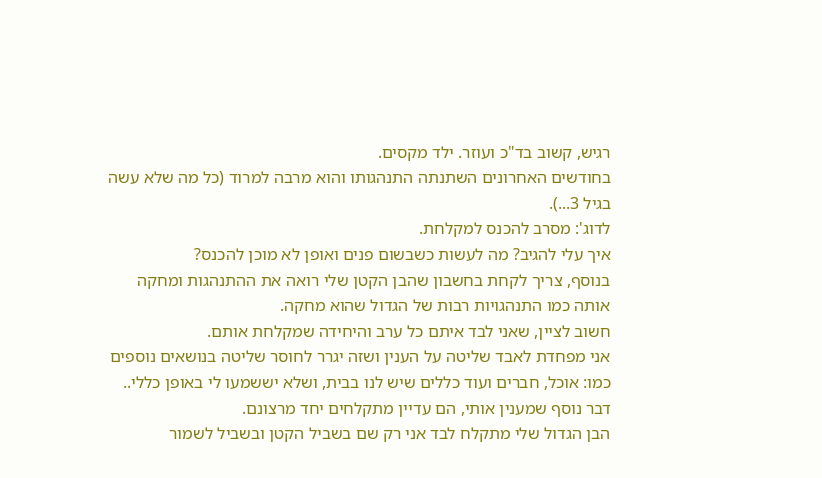רגיש, קשוב בד"כ ועוזר. ילד מקסים.
בחודשים האחרונים השתנתה התנהגותו והוא מרבה למרוד (כל מה שלא עשה בגיל 3...).
לדוג': מסרב להכנס למקלחת.
איך עלי להגיב? מה לעשות כשבשום פנים ואופן לא מוכן להכנס?
בנוסף, צריך לקחת בחשבון שהבן הקטן שלי רואה את ההתנהגות ומחקה אותה כמו התנהגויות רבות של הגדול שהוא מחקה.
חשוב לציין, שאני לבד איתם כל ערב והיחידה שמקלחת אותם.
אני מפחדת לאבד שליטה על הענין ושזה יגרר לחוסר שליטה בנושאים נוספים כמו: אוכל, חברים ועוד כללים שיש לנו בבית, ושלא יששמעו לי באופן כללי..
דבר נוסף שמענין אותי, הם עדיין מתקלחים יחד מרצונם.
הבן הגדול שלי מתקלח לבד אני רק שם בשביל הקטן ובשביל לשמור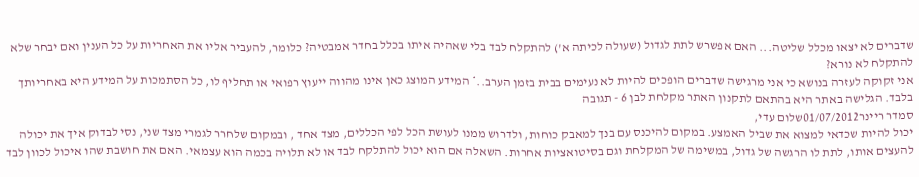שדברים לא יצאו מכלל שליטה... האם אפשרש לתת לגדול (שעולה לכיתה א') להתקלח לבד בלי שאהיה איתו בכלל בחדר אמבטיה? כלומר, להעביר אליו את האחריות על כל הענין ואם יבחר שלא להתקלח לא נורא?
אני זקוקה לעזרה בנושא כי אני מרגישה שדברים הופכים להיות לא נעימים בבית בזמן הערב..* המידע המוצג כאן אינו מהווה ייעוץ רפואי או תחליף לו, כל הסתמכות על המידע היא באחריותך בלבד. הגלישה באתר היא בהתאם לתקנון האתר מקלחת לבן 6 - תגובה
סמדר ריינר01/07/2012שלום עדי,
יכול להיות שכדאי למצוא את שביל האמצע. במקום להיכנס עם בנך למאבק כוחות, ולדרוש ממנו לעושת הכל לפי הכללים, מצד אחד , ובמקום שלחרר לגמרי מצד שני, נסי לבדוק איך את יכולה להעצים אותו, לתת לו הרגשה של גדול, במשימה של המקלחת וגם בסיטואציות אחרות. השאלה אם הוא יכול להתלקח לבד או לא תלויה בכמה הוא עצמאי. האם את חושבת שהו איכול לכוון לבד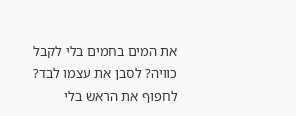את המים בחמים בלי לקבל כוויה? לסבן את עצמו לבד? לחפוף את הראש בלי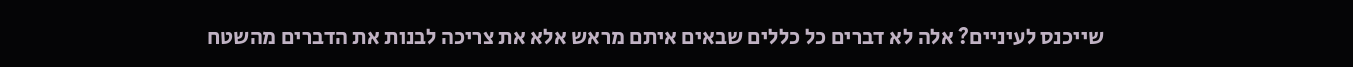שייכנס לעיניים? אלה לא דברים כל כללים שבאים איתם מראש אלא את צריכה לבנות את הדברים מהשטח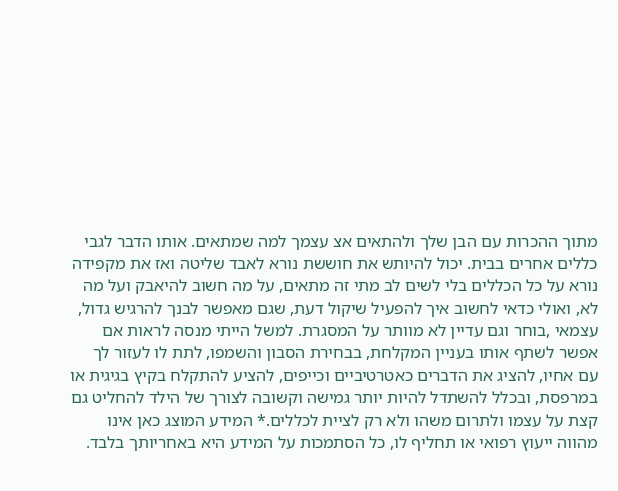מתוך ההכרות עם הבן שלך ולהתאים אצ עצמך למה שמתאים. אותו הדבר לגבי כללים אחרים בבית. יכול להיותש את חוששת נורא לאבד שליטה ואז את מקפידה נורא על כל הכללים בלי לשים לב מתי זה מתאים, על מה חשוב להיאבק ועל מה לא, ואולי כדאי לחשוב איך להפעיל שיקול דעת, שגם מאפשר לבנך להרגיש גדול, עצמאי ,בוחר וגם עדיין לא מוותר על המסגרת. למשל הייתי מנסה לראות אם אפשר לשתף אותו בעניין המקלחת, בבחירת הסבון והשמפו, לתת לו לעזור לך עם אחיו, להציג את הדברים כאטרטיביים וכייפים, להציע להתקלח בקיץ בגיגית או במרפסת, ובכלל להשתדל להיות יותר גמישה וקשובה לצורך של הילד להחליט גם קצת על עצמו ולתרום משהו ולא רק לציית לכללים.* המידע המוצג כאן אינו מהווה ייעוץ רפואי או תחליף לו, כל הסתמכות על המידע היא באחריותך בלבד.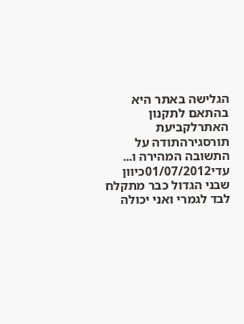הגלישה באתר היא בהתאם לתקנון האתרלקביעת תורסגירהתודה על התשובה המהירה ו...
עדי01/07/2012כיוון שבני הגדול כבר מתקלח לבד לגמרי ואני יכולה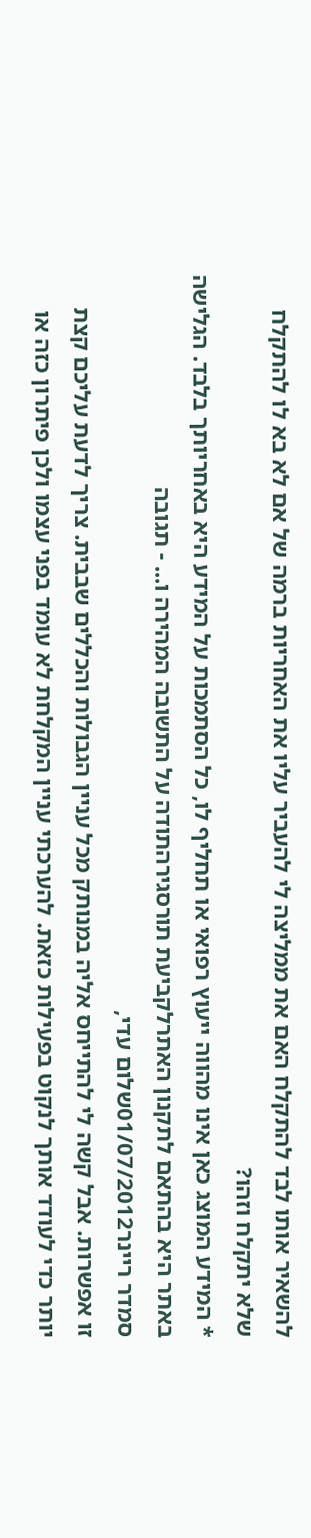להשאיר אותו לבד להתקלח האם את ממליצה לי להעביר עליו את האחריות ברמה של אם לא בא לו להתקלח שלא יתקלח וזהו?
* המידע המוצג כאן אינו מהווה ייעוץ רפואי או תחליף לו, כל הסתמכות על המידע היא באחריותך בלבד. הגלישה באתר היא בהתאם לתקנון האתרלקביעת תורסגירהתודה על התשובה המהירה ו... - תגובה
סמדר ריינר01/07/2012שלום עדי,
זו אפשרות. אבל קשה לי להתייחס אליה במנותק מכל עניין הגבולות והכללים שבבית. צריך לדעת עליכם קצת יותר כדי לעודד אותך לנקוט בפעילות כזאת. להערכתי עניין המקלחת לא עומד בפני עצמו ולכן פיתרון כזה או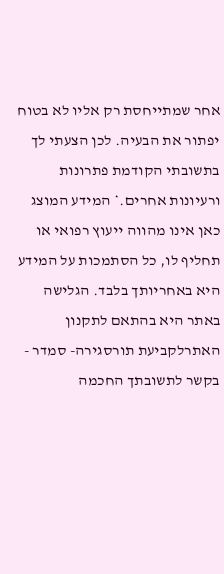אחר שמתייחסת רק אליו לא בטוח יפתור את הבעיה. לכן הצעתי לך בתשובתי הקודמת פתרונות ורעיונות אחרים.* המידע המוצג כאן אינו מהווה ייעוץ רפואי או תחליף לו, כל הסתמכות על המידע היא באחריותך בלבד. הגלישה באתר היא בהתאם לתקנון האתרלקביעת תורסגירה- סמדר - בקשר לתשובתך החכמה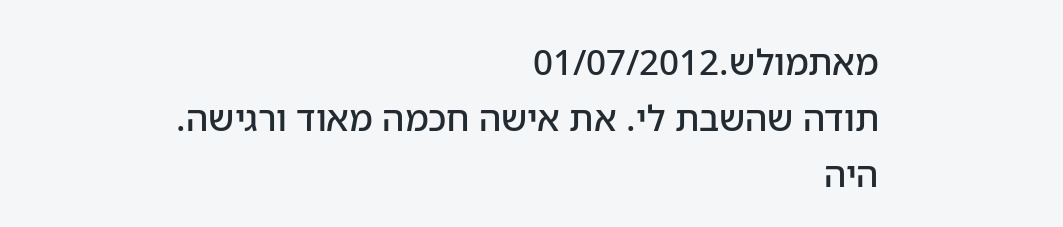מאתמולש.01/07/2012
תודה שהשבת לי. את אישה חכמה מאוד ורגישה.
היה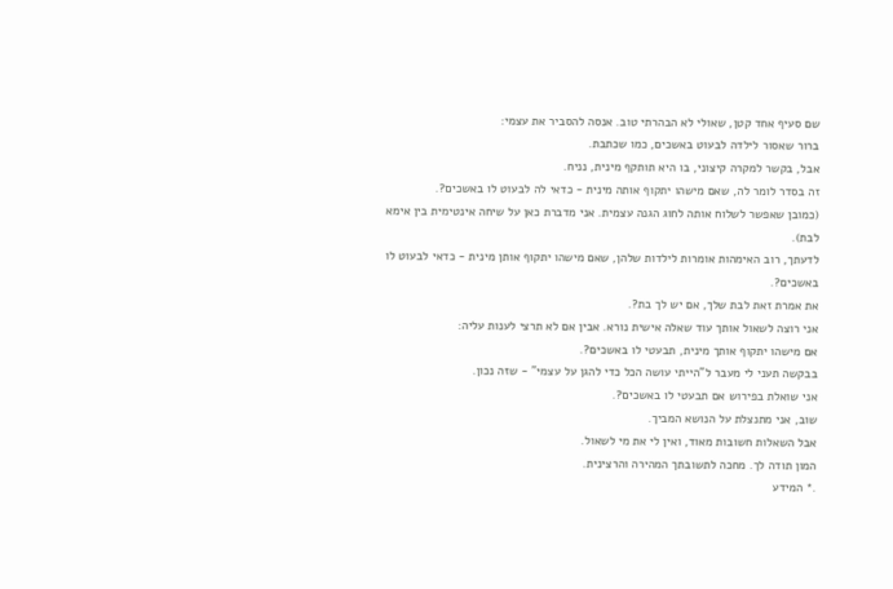שם סעיף אחד קטן, שאולי לא הבהרתי טוב. אנסה להסביר את עצמי:
ברור שאסור לילדה לבעוט באשכים, כמו שכתבת.
אבל, בקשר למקרה קיצוני, בו היא תותקף מינית, נניח.
זה בסדר לומר לה, שאם מישהו יתקוף אותה מינית - כדאי לה לבעוט לו באשכים?.
(כמובן שאפשר לשלוח אותה לחוג הגנה עצמית. אני מדברת כאן על שיחה אינטימית בין אימא לבת).
לדעתך, רוב האימהות אומרות לילדות שלהן, שאם מישהו יתקוף אותן מינית - כדאי לבעוט לו באשכים?.
את אמרת זאת לבת שלך, אם יש לך בת?.
אני רוצה לשאול אותך עוד שאלה אישית נורא. אבין אם לא תרצי לענות עליה:
אם מישהו יתקוף אותך מינית, תבעטי לו באשכים?.
בבקשה תעני לי מעבר ל"הייתי עושה הכל כדי להגן על עצמי" - שזה נכון.
אני שואלת בפירוש אם תבעטי לו באשכים?.
שוב, אני מתנצלת על הנושא המביך.
אבל השאלות חשובות מאוד, ואין לי את מי לשאול.
המון תודה לך. מחכה לתשובתך המהירה והרצינית.
.* המידע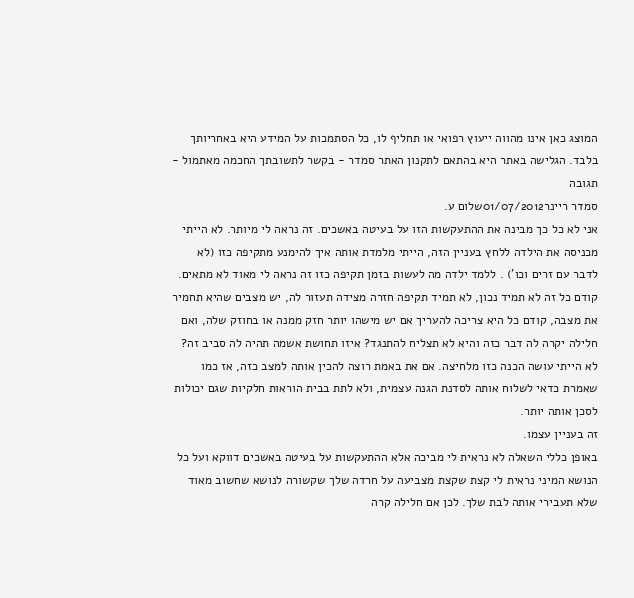המוצג כאן אינו מהווה ייעוץ רפואי או תחליף לו, כל הסתמכות על המידע היא באחריותך בלבד. הגלישה באתר היא בהתאם לתקנון האתר סמדר - בקשר לתשובתך החכמה מאתמול - תגובה
סמדר ריינר01/07/2012שלום ע.
אני לא כל כך מבינה את ההתעקשות הזו על בעיטה באשכים. זה נראה לי מיותר. לא הייתי מכניסה את הילדה ללחץ בעניין הזה, הייתי מלמדת אותה איך להימנע מתקיפה כזו (לא לדבר עם זרים וכו') . ללמד ילדה מה לעשות בזמן תקיפה כזו זה נראה לי מאוד לא מתאים. קודם כל זה לא תמיד נכון, לא תמיד תקיפה חזרה מצידה תעזור לה, יש מצבים שהיא תחמיר את מצבה, קודם כל היא צריכה להעריך אם יש מישהו יותר חזק ממנה או בחוזק שלה, ואם חלילה יקרה לה דבר כזה והיא לא תצליח להתנגד? איזו תחושת אשמה תהיה לה סביב זה? לא הייתי עושה הכנה כזו מלחיצה. אם את באמת רוצה להכין אותה למצב כזה, אז כמו שאמרת כדאי לשלוח אותה לסדנת הגנה עצמית, ולא לתת בבית הוראות חלקיות שגם יכולות לסכן אותה יותר.
זה בעניין עצמו.
באופן כללי השאלה לא נראית לי מביכה אלא ההתעקשות על בעיטה באשכים דווקא ועל כל הנושא המיני נראית לי קצת שקצת מצביעה על חרדה שלך שקשורה לנושא שחשוב מאוד שלא תעבירי אותה לבת שלך. לכן אם חלילה קרה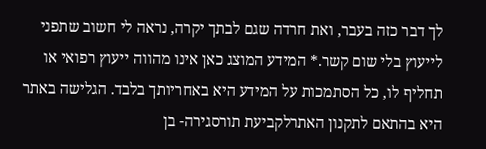לך דבר כזה בעבר, ואת חרדה שגם לבתך יקרה, נראה לי חשוב שתפני לייעוץ בלי שום קשר.* המידע המוצג כאן אינו מהווה ייעוץ רפואי או תחליף לו, כל הסתמכות על המידע היא באחריותך בלבד. הגלישה באתר היא בהתאם לתקנון האתרלקביעת תורסגירה- בן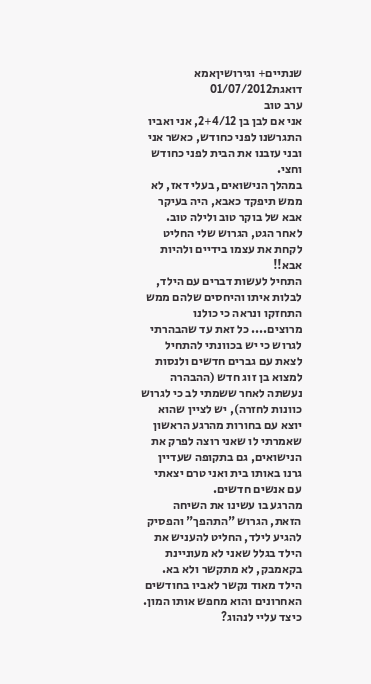שנתיים+ וגירושיןאמא דואגת01/07/2012
ערב טוב
אני אם לבן בן 2+4/12, אני ואביו התגרשנו לפני כחודש, כאשר אני ובני עזבנו את הבית לפני כחודש וחצי.
במהלך הנישואים, בעלי דאז, לא ממש תיפקד כאבא, היה בעיקר אבא של בוקר טוב ולילה טוב. לאחר הגט, הגרוש שלי החליט לקחת את עצמו בידיים ולהיות אבא!!
התחיל לעשות דברים עם הילד, לבלות איתו והיחסים שלהם ממש התחזקו ונראה כי כולנו מרוצים.... כל זאת עד שהבהרתי לגרוש כי יש בכוונתי להתחיל לצאת עם גברים חדשים ולנסות למצוא בן זוג חדש (ההבהרה נעשתה לאחר ששמתי לב כי לגרוש כוונות לחזרה), יש לציין שהוא יוצא עם בחורות מהרגע הראשון שאמרתי לו שאני רוצה לפרק את הנישואים, גם בתקופה שעדיין גרנו באותו בית ואני טרם יצאתי עם אנשים חדשים.
מהרגע בו עשינו את השיחה הזאת, הגרוש "התהפך" והפסיק להגיע לילד, החליט להעניש את הילד בגלל שאני לא מעוניינת בקאמבק, לא מתקשר ולא בא.
הילד מאוד נקשר לאביו בחודשים האחרונים והוא מחפש אותו המון.
כיצד עליי לנהוג?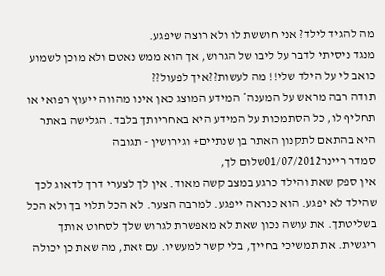מה להגיד לילד? אני חוששת לו ולא רוצה שיפגע.
מנגד ניסיתי לדבר על ליבו של הגרוש, אך הוא ממש נאטם ולא מוכן לשמוע
כואב לי על הילד שלי!! מה לעשות??איך לפעול??
תודה רבה מראש על המענה* המידע המוצג כאן אינו מהווה ייעוץ רפואי או תחליף לו, כל הסתמכות על המידע היא באחריותך בלבד. הגלישה באתר היא בהתאם לתקנון האתר בן שנתיים+ וגירושין - תגובה
סמדר ריינר01/07/2012שלום לך,
אין ספק שאת והילד כרגע במצב קשה מאוד. אין לך לצערי דרך לדאוג לכך שהילד לא יפגע. הוא כנראה ייפגע. למרבה הצער. לא הכל תלוי בך ולא הכל בשליטתך. את עושה נכון שאת לא מאפשרת לגרוש שלך לסחוט אותך ריגשית. את תמשיכי בחייך, בלי קשר למעשיו. עם זאת, מה שאת כן יכולה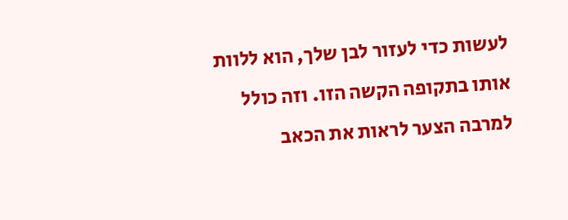לעשות כדי לעזור לבן שלך, הוא ללוות אותו בתקופה הקשה הזו. וזה כולל למרבה הצער לראות את הכאב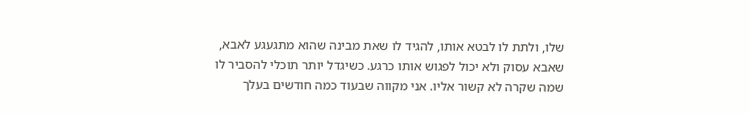שלו, ולתת לו לבטא אותו, להגיד לו שאת מבינה שהוא מתגעגע לאבא, שאבא עסוק ולא יכול לפגוש אותו כרגע. כשיגדל יותר תוכלי להסביר לו שמה שקרה לא קשור אליו. אני מקווה שבעוד כמה חודשים בעלך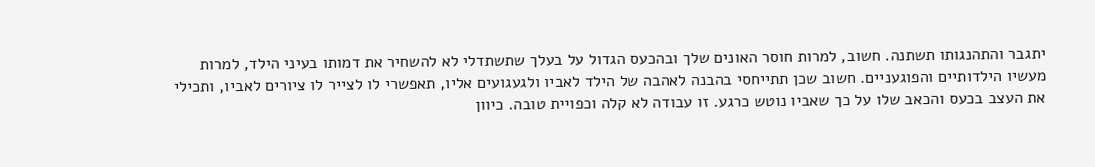יתגבר והתהנגותו תשתנה. חשוב, למרות חוסר האונים שלך ובהכעס הגדול על בעלך שתשתדלי לא להשחיר את דמותו בעיני הילד, למרות מעשיו הילדותיים והפוגעניים. חשוב שכן תתייחסי בהבנה לאהבה של הילד לאביו ולגעגועים אליו, תאפשרי לו לצייר לו ציורים לאביו, ותכילי את העצב בכעס והכאב שלו על כך שאביו נוטש כרגע. זו עבודה לא קלה וכפויית טובה. כיוון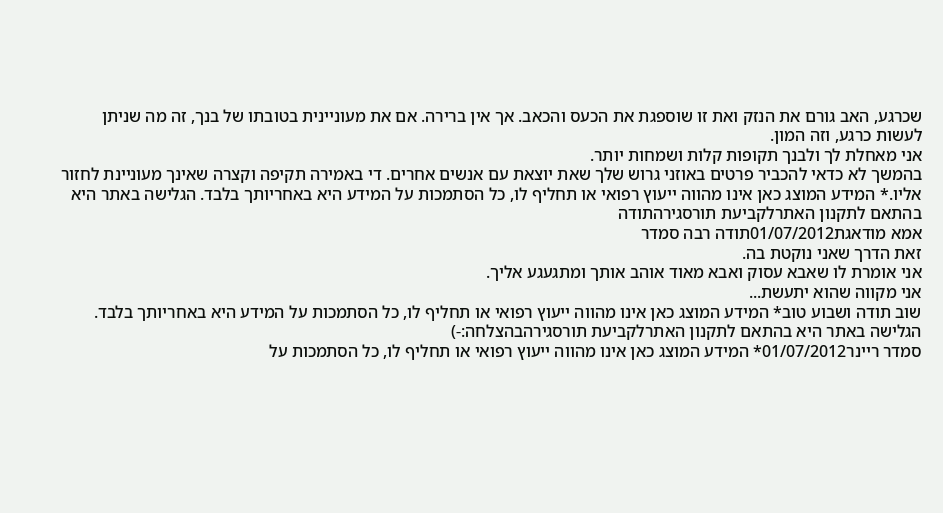שכרגע, האב גורם את הנזק ואת זו שוספגת את הכעס והכאב. אך אין ברירה. אם את מעוניינית בטובתו של בנך, זה מה שניתן לעשות כרגע, וזה המון.
אני מאחלת לך ולבנך תקופות קלות ושמחות יותר.
בהמשך לא כדאי להכביר פרטים באוזני גרוש שלך שאת יוצאת עם אנשים אחרים. די באמירה תקיפה וקצרה שאינך מעוניינת לחזור אליו.* המידע המוצג כאן אינו מהווה ייעוץ רפואי או תחליף לו, כל הסתמכות על המידע היא באחריותך בלבד. הגלישה באתר היא בהתאם לתקנון האתרלקביעת תורסגירהתודה
אמא מודאגת01/07/2012תודה רבה סמדר
זאת הדרך שאני נוקטת בה.
אני אומרת לו שאבא עסוק ואבא מאוד אוהב אותך ומתגעגע אליך.
אני מקווה שהוא יתעשת...
שוב תודה ושבוע טוב* המידע המוצג כאן אינו מהווה ייעוץ רפואי או תחליף לו, כל הסתמכות על המידע היא באחריותך בלבד. הגלישה באתר היא בהתאם לתקנון האתרלקביעת תורסגירהבהצלחה:-)
סמדר ריינר01/07/2012* המידע המוצג כאן אינו מהווה ייעוץ רפואי או תחליף לו, כל הסתמכות על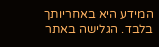המידע היא באחריותך בלבד. הגלישה באתר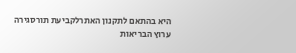היא בהתאם לתקנון האתרלקביעת תורסגירה
ערוץ הבריאות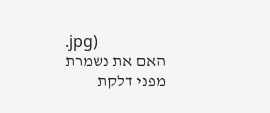.jpg)
האם את נשמרת מפני דלקת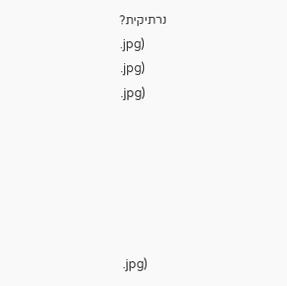נרתיקית?
.jpg)
.jpg)
.jpg)






.jpg)